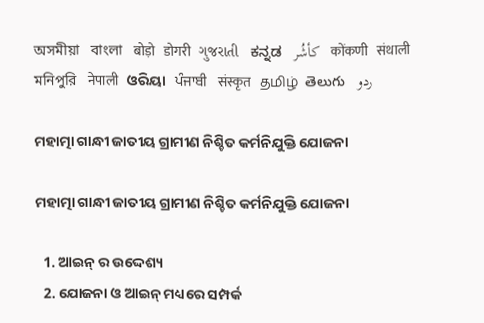অসমীয়া   বাংলা   बोड़ो   डोगरी   ગુજરાતી   ಕನ್ನಡ   كأشُر   कोंकणी   संथाली   মনিপুরি   नेपाली   ଓରିୟା   ਪੰਜਾਬੀ   संस्कृत   தமிழ்  తెలుగు   ردو

ମହାତ୍ମା ଗାନ୍ଧୀ ଜାତୀୟ ଗ୍ରାମୀଣ ନିଶ୍ଚିତ କର୍ମନିଯୁକ୍ତି ଯୋଜନା

ମହାତ୍ମା ଗାନ୍ଧୀ ଜାତୀୟ ଗ୍ରାମୀଣ ନିଶ୍ଚିତ କର୍ମନିଯୁକ୍ତି ଯୋଜନା

  1. ଆଇନ୍ ର ଉଦ୍ଦେଶ୍ୟ
  2. ଯୋଜନା ଓ ଆଇନ୍ ମଧ୍ୟରେ ସମ୍ପର୍କ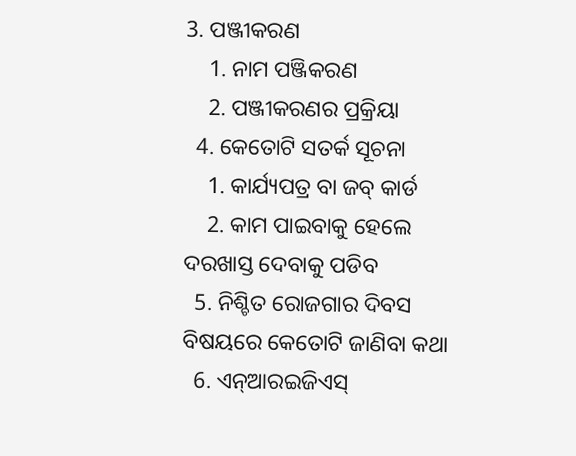3. ପଞ୍ଜୀକରଣ
    1. ନାମ ପଞ୍ଜିକରଣ
    2. ପଞ୍ଜୀକରଣର ପ୍ରକ୍ରିୟା
  4. କେତୋଟି ସତର୍କ ସୂଚନା
    1. କାର୍ଯ୍ୟପତ୍ର ବା ଜବ୍ କାର୍ଡ
    2. କାମ ପାଇବାକୁ ହେଲେ ଦରଖାସ୍ତ ଦେବାକୁ ପଡିବ
  5. ନିଶ୍ଚିତ ରୋଜଗାର ଦିବସ ବିଷୟରେ କେତୋଟି ଜାଣିବା କଥା
  6. ଏନ୍ଆରଇଜିଏସ୍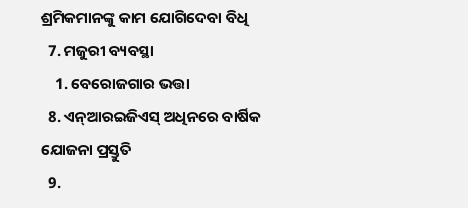ଶ୍ରମିକମାନଙ୍କୁ କାମ ଯୋଗିଦେବା ବିଧି
  7. ମଜୁରୀ ବ୍ୟବସ୍ଥା
    1. ବେରୋଜଗାର ଭତ୍ତା
  8. ଏନ୍ଆରଇଜିଏସ୍ ଅଧିନରେ ବାର୍ଷିକ ଯୋଜନା ପ୍ରସ୍ତୁତି
  9.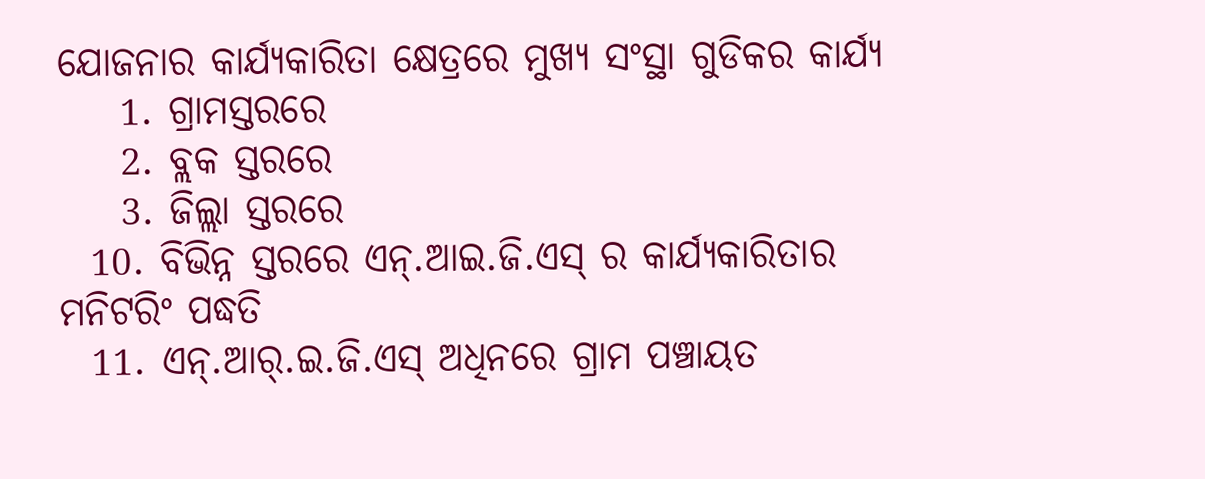ଯୋଜନାର କାର୍ଯ୍ୟକାରିତା କ୍ଷେତ୍ରରେ ମୁଖ୍ୟ ସଂସ୍ଥା ଗୁଡିକର କାର୍ଯ୍ୟ
    1. ଗ୍ରାମସ୍ତରରେ
    2. ବ୍ଲକ ସ୍ତରରେ
    3. ଜିଲ୍ଲା ସ୍ତରରେ
  10. ବିଭିନ୍ନ ସ୍ତରରେ ଏନ୍.ଆଇ.ଜି.ଏସ୍ ର କାର୍ଯ୍ୟକାରିତାର ମନିଟରିଂ ପଦ୍ଧତି
  11. ଏନ୍.ଆର୍.ଇ.ଜି.ଏସ୍ ଅଧିନରେ ଗ୍ରାମ ପଞ୍ଚାୟତ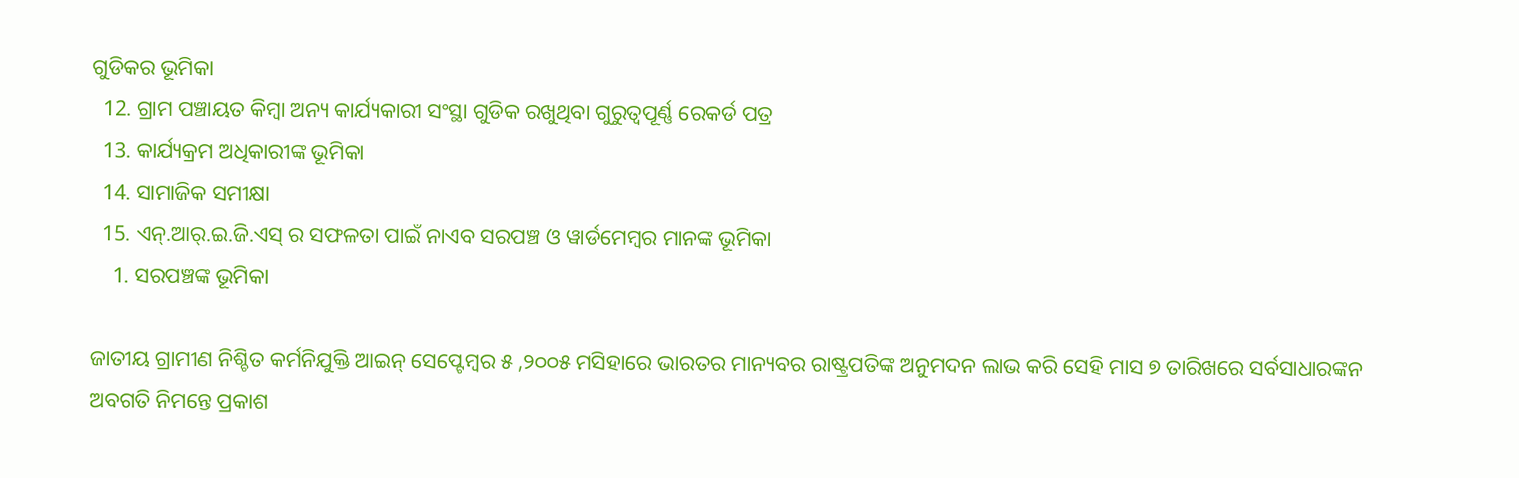ଗୁଡିକର ଭୂମିକା
  12. ଗ୍ରାମ ପଞ୍ଚାୟତ କିମ୍ବା ଅନ୍ୟ କାର୍ଯ୍ୟକାରୀ ସଂସ୍ଥା ଗୁଡିକ ରଖୁଥିବା ଗୁରୁତ୍ଵପୂର୍ଣ୍ଣ ରେକର୍ଡ ପତ୍ର
  13. କାର୍ଯ୍ୟକ୍ରମ ଅଧିକାରୀଙ୍କ ଭୂମିକା
  14. ସାମାଜିକ ସମୀକ୍ଷା
  15. ଏନ୍.ଆର୍.ଇ.ଜି.ଏସ୍ ର ସଫଳତା ପାଇଁ ନାଏବ ସରପଞ୍ଚ ଓ ୱାର୍ଡମେମ୍ବର ମାନଙ୍କ ଭୂମିକା
    1. ସରପଞ୍ଚଙ୍କ ଭୂମିକା

ଜାତୀୟ ଗ୍ରାମୀଣ ନିଶ୍ଚିତ କର୍ମନିଯୁକ୍ତି ଆଇନ୍ ସେପ୍ଟେମ୍ବର ୫ ,୨୦୦୫ ମସିହାରେ ଭାରତର ମାନ୍ୟବର ରାଷ୍ଟ୍ରପତିଙ୍କ ଅନୁମଦନ ଲାଭ କରି ସେହି ମାସ ୭ ତାରିଖରେ ସର୍ବସାଧାରଙ୍କନ ଅବଗତି ନିମନ୍ତେ ପ୍ରକାଶ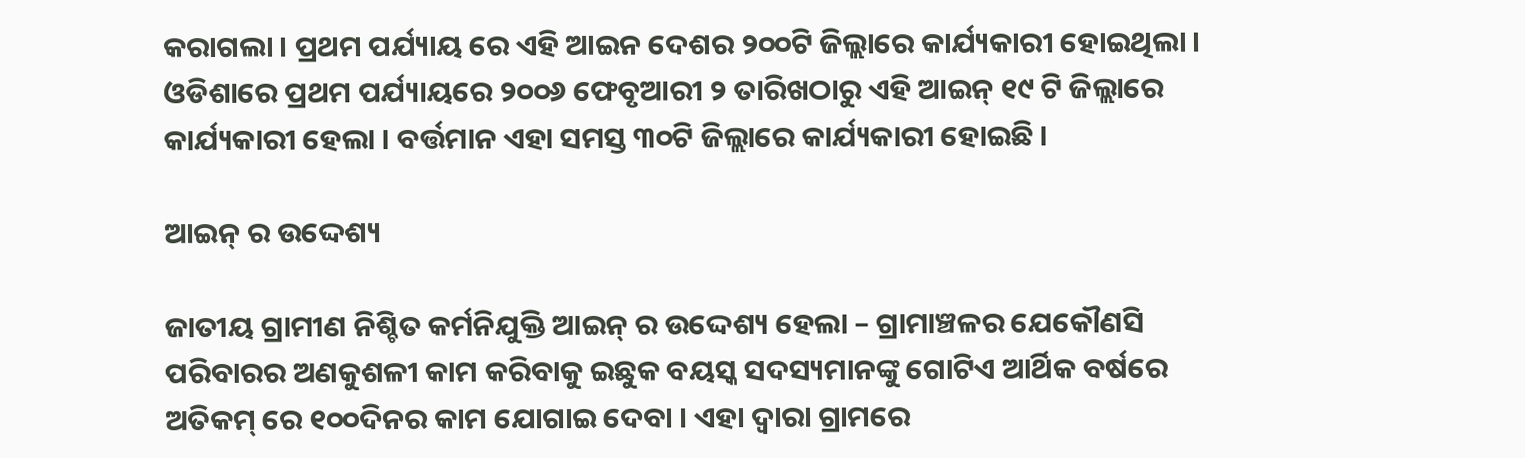କରାଗଲା । ପ୍ରଥମ ପର୍ଯ୍ୟାୟ ରେ ଏହି ଆଇନ ଦେଶର ୨୦୦ଟି ଜିଲ୍ଲାରେ କାର୍ଯ୍ୟକାରୀ ହୋଇଥିଲା । ଓଡିଶାରେ ପ୍ରଥମ ପର୍ଯ୍ୟାୟରେ ୨୦୦୬ ଫେବୃଆରୀ ୨ ତାରିଖଠାରୁ ଏହି ଆଇନ୍ ୧୯ ଟି ଜିଲ୍ଲାରେ କାର୍ଯ୍ୟକାରୀ ହେଲା । ବର୍ତ୍ତମାନ ଏହା ସମସ୍ତ ୩୦ଟି ଜିଲ୍ଲାରେ କାର୍ଯ୍ୟକାରୀ ହୋଇଛି ।

ଆଇନ୍ ର ଉଦ୍ଦେଶ୍ୟ

ଜାତୀୟ ଗ୍ରାମୀଣ ନିଶ୍ଚିତ କର୍ମନିଯୁକ୍ତି ଆଇନ୍ ର ଉଦ୍ଦେଶ୍ୟ ହେଲା – ଗ୍ରାମାଞ୍ଚଳର ଯେକୌଣସି ପରିବାରର ଅଣକୁଶଳୀ କାମ କରିବାକୁ ଇଛୁକ ବୟସ୍କ ସଦସ୍ୟମାନଙ୍କୁ ଗୋଟିଏ ଆର୍ଥିକ ବର୍ଷରେ ଅତିକମ୍ ରେ ୧୦୦ଦିନର କାମ ଯୋଗାଇ ଦେବା । ଏହା ଦ୍ଵାରା ଗ୍ରାମରେ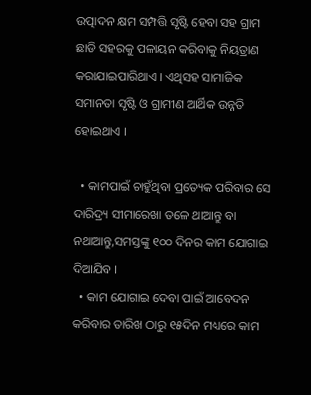ଉତ୍ପାଦନ କ୍ଷମ ସମ୍ପତ୍ତି ସୃଷ୍ଟି ହେବା ସହ ଗ୍ରାମ ଛାଡି ସହରକୁ ପଳାୟନ କରିବାକୁ ନିୟତ୍ରାଣ କରାଯାଇପାରିଥାଏ । ଏଥିସହ ସାମାଜିକ ସମାନତା ସୃଷ୍ଟି ଓ ଗ୍ରାମୀଣ ଆର୍ଥିକ ଉନ୍ନତି ହୋଇଥାଏ ।

  • କାମପାଇଁ ଚାହୁଁଥିବା ପ୍ରତ୍ୟେକ ପରିବାର ସେ ଦାରିଦ୍ର୍ୟ ସୀମାରେଖା ତଳେ ଥାଆନ୍ତୁ ବା ନଥାଆନ୍ତୁ,ସମସ୍ତଙ୍କୁ ୧୦୦ ଦିନର କାମ ଯୋଗାଇ ଦିଆଯିବ ।
  • କାମ ଯୋଗାଇ ଦେବା ପାଇଁ ଆବେଦନ କରିବାର ତାରିଖ ଠାରୁ ୧୫ଦିନ ମଧ୍ୟରେ କାମ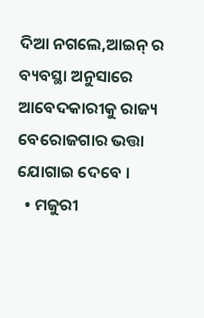ଦିଆ ନଗଲେ,ଆଇନ୍ ର ବ୍ୟବସ୍ଥା ଅନୁସାରେ ଆବେଦକାରୀକୁ ରାଜ୍ୟ ବେରୋଜଗାର ଭତ୍ତା ଯୋଗାଇ ଦେବେ ।
  • ମଜୁରୀ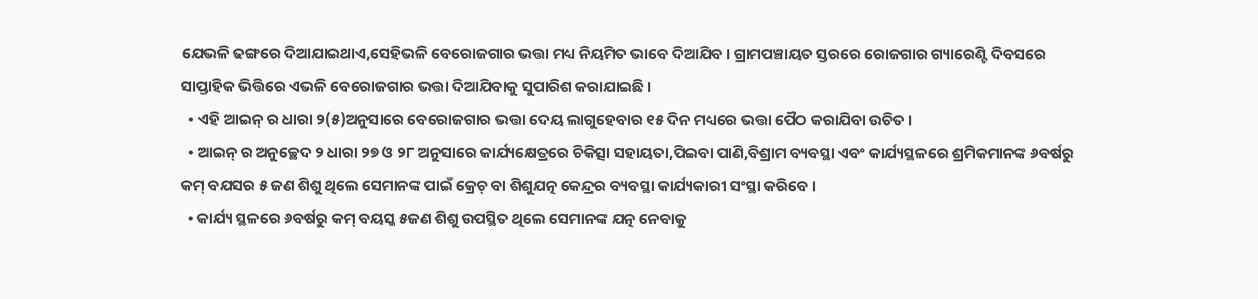ଯେଭଳି ଢଙ୍ଗରେ ଦିଆଯାଇଥାଏ,ସେହିଭଳି ବେରୋଜଗାର ଭତ୍ତା ମଧ୍ୟ ନିୟମିତ ଭାବେ ଦିଆଯିବ । ଗ୍ରାମପଞ୍ଚାୟତ ସ୍ତରରେ ରୋଜଗାର ଗ୍ୟାରେଣ୍ଟି ଦିବସରେ ସାପ୍ତାହିକ ଭିତ୍ତିରେ ଏଭଳି ବେରୋଜଗାର ଭତ୍ତା ଦିଆଯିବାକୁ ସୁପାରିଶ କରାଯାଇଛି ।
  • ଏହି ଆଇନ୍ ର ଧାରା ୨(୫)ଅନୁସାରେ ବେରୋଜଗାର ଭତ୍ତା ଦେୟ ଲାଗୁହେବାର ୧୫ ଦିନ ମଧ୍ୟରେ ଭତ୍ତା ପୈଠ କରାଯିବା ଉଚିତ ।
  • ଆଇନ୍ ର ଅନୁଚ୍ଛେଦ ୨ ଧାରା ୨୭ ଓ ୨୮ ଅନୁସାରେ କାର୍ଯ୍ୟକ୍ଷେତ୍ରରେ ଚିକିତ୍ସା ସହାୟତା,ପିଇବା ପାଣି,ବିଶ୍ରାମ ବ୍ୟବସ୍ଥା ଏବଂ କାର୍ଯ୍ୟସ୍ଥଳରେ ଶ୍ରମିକମାନଙ୍କ ୬ବର୍ଷରୁ କମ୍ ବଯସର ୫ ଜଣ ଶିଶୁ ଥିଲେ ସେମାନଙ୍କ ପାଇଁ କ୍ରେଚ୍ ବା ଶିଶୁଯତ୍ନ କେନ୍ଦ୍ରର ବ୍ୟବସ୍ଥା କାର୍ଯ୍ୟକାରୀ ସଂସ୍ଥା କରିବେ ।
  • କାର୍ଯ୍ୟ ସ୍ଥଳରେ ୬ବର୍ଷରୁ କମ୍ ବୟସ୍କ ୫ଜଣ ଶିଶୁ ଉପସ୍ଥିତ ଥିଲେ ସେମାନଙ୍କ ଯତ୍ନ ନେବାକୁ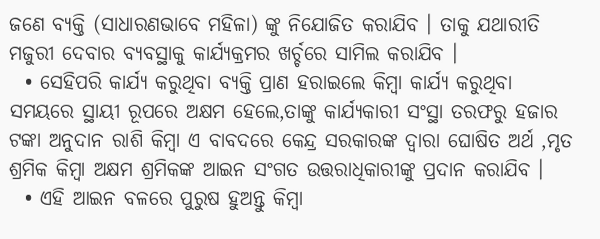ଜଣେ ବ୍ୟକ୍ତି (ସାଧାରଣଭାବେ ମହିଳା) ଙ୍କୁ ନିଯୋଜିତ କରାଯିବ । ତାକୁ ଯଥାରୀତି ମଜୁରୀ ଦେବାର ବ୍ୟବସ୍ଥାକୁ କାର୍ଯ୍ୟକ୍ରମର ଖର୍ଚ୍ଚରେ ସାମିଲ କରାଯିବ ।
  • ସେହିପରି କାର୍ଯ୍ୟ କରୁଥିବା ବ୍ୟକ୍ତି ପ୍ରାଣ ହରାଇଲେ କିମ୍ବା କାର୍ଯ୍ୟ କରୁଥିବା ସମୟରେ ସ୍ଥାୟୀ ରୂପରେ ଅକ୍ଷମ ହେଲେ,ତାଙ୍କୁ କାର୍ଯ୍ୟକାରୀ ସଂସ୍ଥା ତରଫରୁ ହଜାର ଟଙ୍କା ଅନୁଦାନ ରାଶି କିମ୍ବା ଏ ବାବଦରେ କେନ୍ଦ୍ର ସରକାରଙ୍କ ଦ୍ଵାରା ଘୋଷିତ ଅର୍ଥ ,ମୃତ ଶ୍ରମିକ କିମ୍ବା ଅକ୍ଷମ ଶ୍ରମିକଙ୍କ ଆଇନ ସଂଗତ ଉତ୍ତରାଧିକାରୀଙ୍କୁ ପ୍ରଦାନ କରାଯିବ ।
  • ଏହି ଆଇନ ବଳରେ ପୁରୁଷ ହୁଅନ୍ତୁ କିମ୍ବା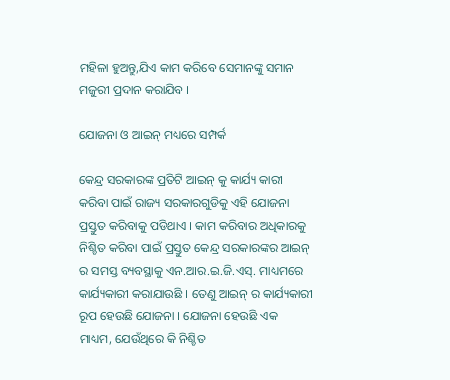ମହିଳା ହୁଅନ୍ତୁ,ଯିଏ କାମ କରିବେ ସେମାନଙ୍କୁ ସମାନ ମଜୁରୀ ପ୍ରଦାନ କରାଯିବ ।

ଯୋଜନା ଓ ଆଇନ୍ ମଧ୍ୟରେ ସମ୍ପର୍କ

କେନ୍ଦ୍ର ସରକାରଙ୍କ ପ୍ରତିଟି ଆଇନ୍ କୁ କାର୍ଯ୍ୟ କାରୀ କରିବା ପାଇଁ ରାଜ୍ୟ ସରକାରଗୁଡିକୁ ଏହି ଯୋଜନା ପ୍ରସ୍ତୁତ କରିବାକୁ ପଡିଥାଏ । କାମ କରିବାର ଅଧିକାରକୁ ନିଶ୍ଚିତ କରିବା ପାଇଁ ପ୍ରସ୍ତୁତ କେନ୍ଦ୍ର ସରକାରଙ୍କର ଆଇନ୍ ର ସମସ୍ତ ବ୍ୟବସ୍ଥାକୁ ଏନ.ଆର.ଇ.ଜି.ଏସ୍. ମାଧ୍ୟମରେ କାର୍ଯ୍ୟକାରୀ କରାଯାଉଛି । ତେଣୁ ଆଇନ୍ ର କାର୍ଯ୍ୟକାରୀ ରୂପ ହେଉଛି ଯୋଜନା । ଯୋଜନା ହେଉଛି ଏକ ମାଧ୍ୟମ, ଯେଉଁଥିରେ କି ନିଶ୍ଚିତ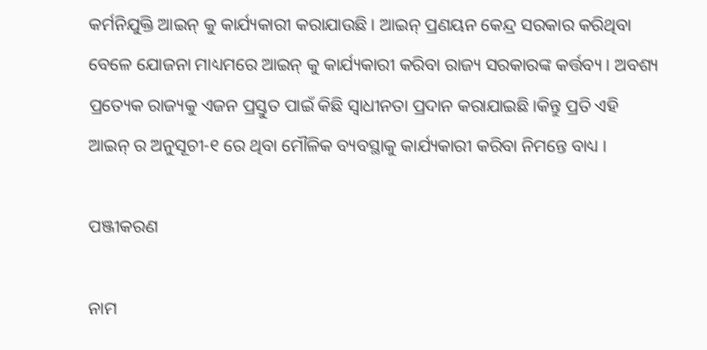କର୍ମନିଯୁକ୍ତି ଆଇନ୍ କୁ କାର୍ଯ୍ୟକାରୀ କରାଯାଉଛି। ଆଇନ୍ ପ୍ରଣୟନ କେନ୍ଦ୍ର ସରକାର କରିଥିବା ବେଳେ ଯୋଜନା ମାଧ୍ୟମରେ ଆଇନ୍ କୁ କାର୍ଯ୍ୟକାରୀ କରିବା ରାଜ୍ୟ ସରକାରଙ୍କ କର୍ତ୍ତବ୍ୟ । ଅବଶ୍ୟ ପ୍ରତ୍ୟେକ ରାଜ୍ୟକୁ ଏଜନ ପ୍ରସ୍ତୁତ ପାଇଁ କିଛି ସ୍ଵାଧୀନତା ପ୍ରଦାନ କରାଯାଇଛି।କିନ୍ତୁ ପ୍ରତି ଏହି ଆଇନ୍ ର ଅନୁସୂଚୀ-୧ ରେ ଥିବା ମୌଳିକ ବ୍ୟବସ୍ଥାକୁ କାର୍ଯ୍ୟକାରୀ କରିବା ନିମନ୍ତେ ବାଧ୍ୟ ।

ପଞ୍ଜୀକରଣ

ନାମ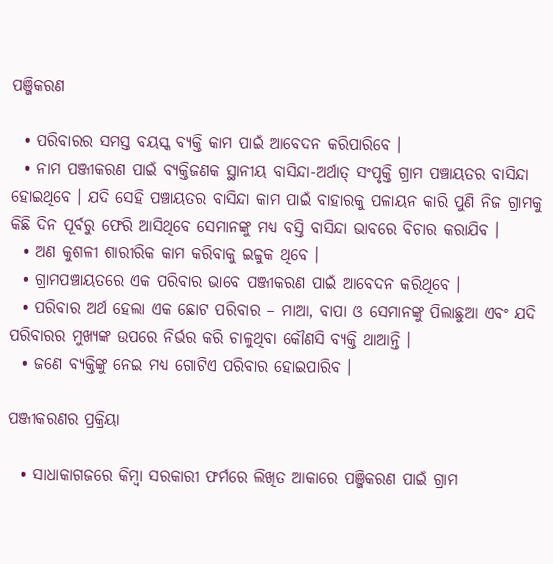ପଞ୍ଜିକରଣ

  • ପରିବାରର ସମସ୍ତ ବୟସ୍କ ବ୍ୟକ୍ତି କାମ ପାଇଁ ଆବେଦନ କରିପାରିବେ ।
  • ନାମ ପଞ୍ଜୀକରଣ ପାଇଁ ବ୍ୟକ୍ତିଜଣକ ସ୍ଥାନୀୟ ବାସିନ୍ଦା-ଅର୍ଥାତ୍ ସଂପୃକ୍ତି ଗ୍ରାମ ପଞ୍ଚାୟତର ବାସିନ୍ଦା ହୋଇଥିବେ । ଯଦି ସେହି ପଞ୍ଚାୟତର ବାସିନ୍ଦା କାମ ପାଇଁ ବାହାରକୁ ପଳାୟନ କାରି ପୁଣି ନିଜ ଗ୍ରାମକୁ କିଛି ଦିନ ପୂର୍ବରୁ ଫେରି ଆସିଥିବେ ସେମାନଙ୍କୁ ମଧ୍ୟ ବସ୍ତି ବାସିନ୍ଦା ଭାବରେ ବିଚାର କରାଯିବ ।
  • ଅଣ କୁଶଳୀ ଶାରୀରିକ କାମ କରିବାକୁ ଇଚ୍ଚୁକ ଥିବେ ।
  • ଗ୍ରାମପଞ୍ଚାୟତରେ ଏକ ପରିବାର ଭାବେ ପଞ୍ଜୀକରଣ ପାଇଁ ଆବେଦନ କରିଥିବେ ।
  • ପରିବାର ଅର୍ଥ ହେଲା ଏକ ଛୋଟ ପରିବାର – ମାଆ, ବାପା ଓ ସେମାନଙ୍କୁ ପିଲାଛୁଆ ଏବଂ ଯଦି ପରିବାରର ମୁଖ୍ୟଙ୍କ ଉପରେ ନିର୍ଭର କରି ଚାଳୁଥିବା କୌଣସି ବ୍ୟକ୍ତି ଥାଆନ୍ତି ।
  • ଜଣେ ବ୍ୟକ୍ତିଙ୍କୁ ନେଇ ମଧ୍ୟ ଗୋଟିଏ ପରିବାର ହୋଇପାରିବ ।

ପଞ୍ଜୀକରଣର ପ୍ରକ୍ରିୟା

  • ସାଧାକାଗଜରେ କିମ୍ବା ସରକାରୀ ଫର୍ମରେ ଲିଖିତ ଆକାରେ ପଞ୍ଜିକରଣ ପାଇଁ ଗ୍ରାମ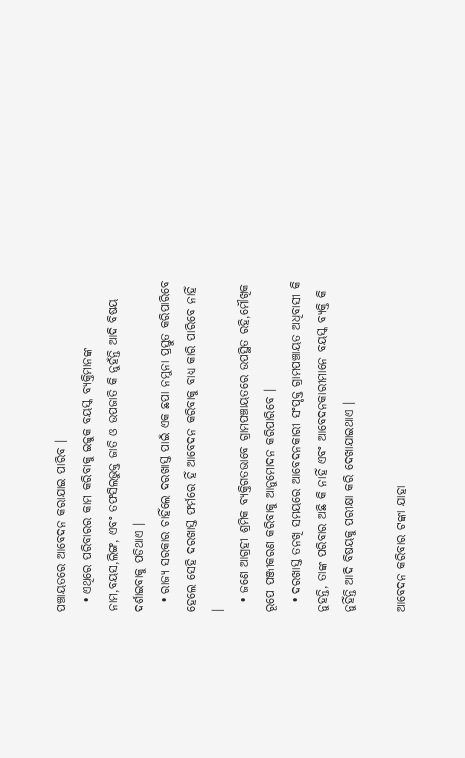ପଞ୍ଚାୟତରେ ଆବେଦନ କରାଯାଇ ପାରିବ ।
  • ଏଥିରେ ପରିବାରର କାମ କରିବାକୁ ଇଚ୍ଚୁକ ବୟସ୍କ ବ୍ୟକ୍ତିମାନଙ୍କ ନାମ,ବୟସ,ଲିଙ୍ଗ, ଏବଂ ତଫସିଲଭୁକ୍ତ ଜାତି ଓ ଉପଜାତି କି ନୁହଁନ୍ତି ଆଦି ବିଷୟ ଦର୍ଶାଇବାକୁ ପଡିଥାଏ ।
  • ରାଜ୍ୟ ସରକାର ଚାହିଁଲେ ଦରଖାସ୍ତ ପାଇଁ ଏକ ଛପା ନମୁନା ପ୍ରସ୍ତୁତ କରିପାରିବେ ହେଲେ ସେହି ଦରଖାସ୍ତ ଫର୍ମରେ ହିଁ ଆବେଦନ କରିବାକୁ ବାଧ୍ୟ କାରି ପାରିବେ ନାହିଁ ।
  • ଜଣେ ଆଗ୍ରହୀ ଶ୍ରମିକ ବ୍ୟକ୍ତିଗତଭାବେ ଗ୍ରାମପଞ୍ଚାୟତରେ ଉପସ୍ଥିତ ରହି,ମୌଖିକ ରୂପେ ପଞ୍ଜୀକରଣ କରିବାକୁ ଆନୁମୋଦନ କରିପାରିବେ ।
  • ଦରଖାସ୍ତ ତନଖି ସମୟରେ ଆବେଦନକାରୀ ସଂପୃକ୍ତ ଗ୍ରାମପଞ୍ଚାୟତ ଅଧିବାସୀ କି ନୁହନ୍ତି, ତାଙ୍କ ପରିବାର ଅଛି କି ନାହିଁ ଏବଂ ଆବେଦନକାରୀମାନେ ବୟସ୍କ ବ୍ୟକ୍ତି କି ନୁହିଁନ୍ତି ଆଦି ବିଷୟକୁ ପରୀକ୍ଷା କରି ଦେଖାଯାଇଥାଏ ।

ଆବେଦନ କରିବାର ଟଙ୍କା ଯାହା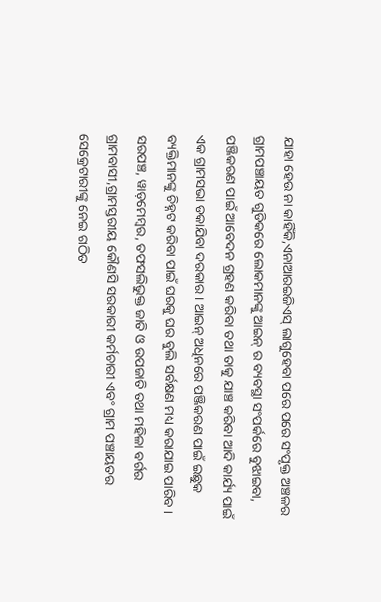ଯାହା ହେଉ ନା କାହିଁକି,ଏନାଆରଇଜିଏସ୍ ଲାଗୁହେବା ପରେ ପରେ ସଂପୃକ୍ତ ଅଞ୍ଚଳର ଗ୍ରାମପଞ୍ଚାୟତ ଗୁଡିକରେ ଲୋକମାନଙ୍କୁ ଆଇନ୍ ର ବ୍ୟବସ୍ଥା ସଂପର୍କରେ ବୁଝାଇବା, ପଞ୍ଜିକରଣ ପାଇଁ ଆବେଦନ ଗ୍ରହଣ କରିବା ତଥା ତାକୁ ଯାଞ୍ଚ କରିବା ଆଦି କାର୍ଯ୍ୟ ପାଇଁ ଏକ ଗ୍ରାମସଭା ଡକାଯିବା ଦରକାର । ଆଇନ୍ ଅଧିନରେ ପଞ୍ଜିକରଣ ପାଇଁ ଇଛୁକ ବ୍ୟକ୍ତିମାନଙ୍କୁ ଚିହ୍ନଟ କରିବା ପାଇଁ ଘରକୁ ଘର ବୁଲି ସର୍ବକ୍ଷଣ ମଧ୍ୟ କରାଯାଇ ପାରିବ । ସରପଞ୍ଚ, ୱାଡ଼ମେମ୍ବର, ତଫସଲିଭୁକ୍ତ ଜାତି ଓ ଉପଜାତି ତଥା ମହିଳା ବର୍ଗର ଗ୍ରାମବାସୀ,ଗ୍ରାମସ୍ତରୀୟ କୌଣସି ସରକାରୀ କର୍ମଚାରୀ ଏବଂ ଗ୍ରାମ ପଞ୍ଚାୟତର ସେକ୍ରେଟାରୀଙ୍କୁ ନେଇ ଗଠିତ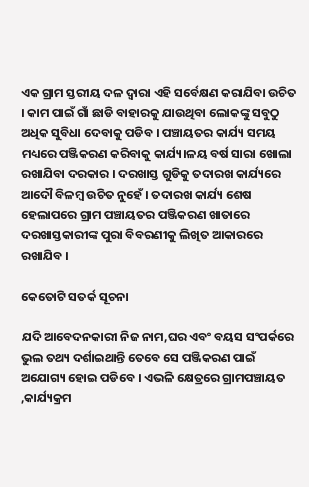ଏକ ଗ୍ରାମ ସ୍ତରୀୟ ଦଳ ଦ୍ଵାରା ଏହି ସର୍ବେକ୍ଷଣ କରାଯିବା ଉଚିତ । କାମ ପାଇଁ ଗାଁ ଛାଡି ବାହାରକୁ ଯାଉଥିବା ଲୋକଙ୍କୁ ସବୁଠୁ ଅଧିକ ସୁବିଧା ଦେବାକୁ ପଡିବ । ପଞ୍ଚାୟତର କାର୍ଯ୍ୟ ସମୟ ମଧ୍ୟରେ ପଞ୍ଜିକରଣ କରିବାକୁ କାର୍ଯ୍ୟ।ଳୟ ବର୍ଷ ସାରା ଖୋଲା ରଖାଯିବା ଦରକାର । ଦରଖାସ୍ତ ଗୁଡିକୁ ତଦାରଖ କାର୍ଯ୍ୟରେ ଆଦୌ ବିଳମ୍ବ ଉଚିତ ନୁହେଁ । ତଦାରଖ କାର୍ଯ୍ୟ ଶେଷ ହେଲାପରେ ଗ୍ରାମ ପଞ୍ଚାୟତର ପଞ୍ଜିକରଣ ଖାତାରେ ଦରଖାସ୍ତକାରୀଙ୍କ ପୁରା ବିବରଣୀକୁ ଲିଖିତ ଆକାରରେ ରଖାଯିବ ।

କେତୋଟି ସତର୍କ ସୂଚନା

ଯଦି ଆବେଦନକାରୀ ନିଜ ନାମ,ଘର ଏବଂ ବୟସ ସଂପର୍କରେ ଭୁଲ ତଥ୍ୟ ଦର୍ଶାଇଥାନ୍ତି ତେବେ ସେ ପଞ୍ଜିକରଣ ପାଇଁ ଅଯୋଗ୍ୟ ହୋଇ ପଡିବେ । ଏଭଳି କ୍ଷେତ୍ରରେ ଗ୍ରାମପଞ୍ଚାୟତ ,କାର୍ଯ୍ୟକ୍ରମ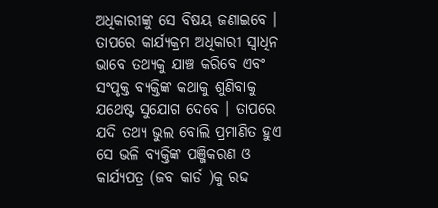ଅଧିକାରୀଙ୍କୁ ସେ ବିଷୟ ଜଣାଇବେ । ତାପରେ କାର୍ଯ୍ୟକ୍ରମ ଅଧିକାରୀ ସ୍ଵାଧିନ ଭାବେ ତଥ୍ୟକୁ ଯାଞ୍ଚ କରିବେ ଏବଂ ସଂପୃକ୍ତ ବ୍ୟକ୍ତିଙ୍କ କଥାକୁ ଶୁଣିବାକୁ ଯଥେଷ୍ଟ ସୁଯୋଗ ଦେବେ । ତାପରେ ଯଦି ତଥ୍ୟ ଭୁଲ ବୋଲି ପ୍ରମାଣିତ ହୁଏ ସେ ଭଳି ବ୍ୟକ୍ତିଙ୍କ ପଞ୍ଜିକରଣ ଓ କାର୍ଯ୍ୟପତ୍ର (ଜବ କାର୍ଡ )କୁ ରଦ୍ଦ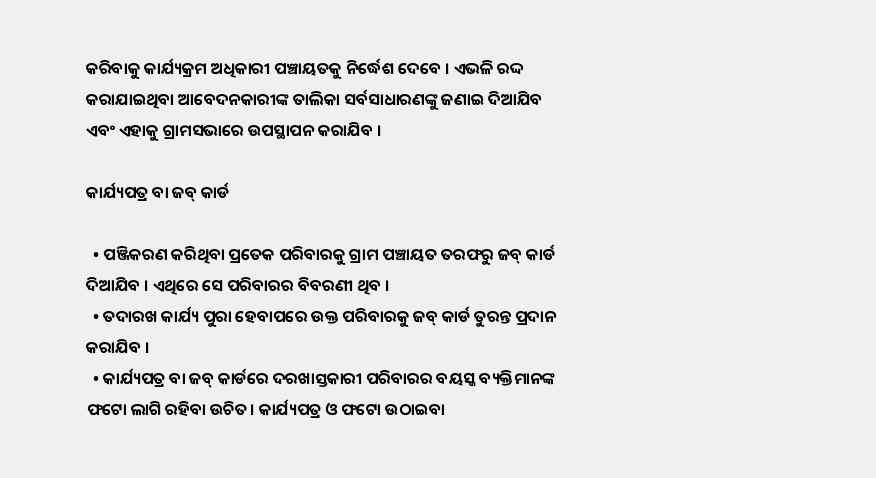କରିବାକୁ କାର୍ଯ୍ୟକ୍ରମ ଅଧିକାରୀ ପଞ୍ଚାୟତକୁ ନିର୍ଦ୍ଧେଶ ଦେବେ । ଏଭଳି ରଦ୍ଦ କରାଯାଇଥିବା ଆବେଦନକାରୀଙ୍କ ତାଲିକା ସର୍ବସାଧାରଣଙ୍କୁ ଜଣାଇ ଦିଆଯିବ ଏବଂ ଏହାକୁ ଗ୍ରାମସଭାରେ ଉପସ୍ଥାପନ କରାଯିବ ।

କାର୍ଯ୍ୟପତ୍ର ବା ଜବ୍ କାର୍ଡ

  • ପଞ୍ଜିକରଣ କରିଥିବା ପ୍ରତେକ ପରିବାରକୁ ଗ୍ରାମ ପଞ୍ଚାୟତ ତରଫରୁ ଜବ୍ କାର୍ଡ ଦିଆଯିବ । ଏଥିରେ ସେ ପରିବାରର ବିବରଣୀ ଥିବ ।
  • ତଦାରଖ କାର୍ଯ୍ୟ ପୁରା ହେବାପରେ ଉକ୍ତ ପରିବାରକୁ ଜବ୍ କାର୍ଡ ତୁରନ୍ତ ପ୍ରଦାନ କରାଯିବ ।
  • କାର୍ଯ୍ୟପତ୍ର ବା ଜବ୍ କାର୍ଡରେ ଦରଖାସ୍ତକାରୀ ପରିବାରର ବୟସ୍କ ବ୍ୟକ୍ତିମାନଙ୍କ ଫଟୋ ଲାଗି ରହିବା ଉଚିତ। କାର୍ଯ୍ୟପତ୍ର ଓ ଫଟୋ ଉଠାଇବା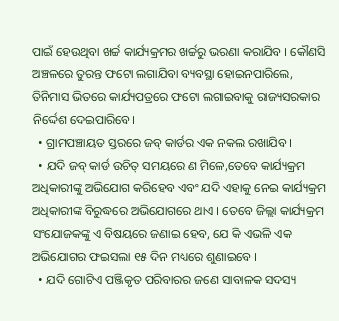ପାଇଁ ହେଉଥିବା ଖର୍ଚ୍ଚ କାର୍ଯ୍ୟକ୍ରମର ଖର୍ଚ୍ଚରୁ ଭରଣା କରାଯିବ । କୌଣସି ଅଞ୍ଚଳରେ ତୁରନ୍ତ ଫଟୋ ଲଗାଯିବା ବ୍ୟବସ୍ଥା ହୋଇନପାରିଲେ, ତିନିମାସ ଭିତରେ କାର୍ଯ୍ୟପତ୍ରରେ ଫଟୋ ଲଗାଇବାକୁ ରାଜ୍ୟସରକାର ନିର୍ଦ୍ଦେଶ ଦେଇପାରିବେ।
  • ଗ୍ରାମପଞ୍ଚାୟତ ସ୍ତରରେ ଜବ୍ କାର୍ଡର ଏକ ନକଲ ରଖାଯିବ ।
  • ଯଦି ଜବ୍ କାର୍ଡ ଉଚିତ୍ ସମୟରେ ଣ ମିଳେ,ତେବେ କାର୍ଯ୍ୟକ୍ରମ ଅଧିକାରୀଙ୍କୁ ଅଭିଯୋଗ କରିହେବ ଏବଂ ଯଦି ଏହାକୁ ନେଇ କାର୍ଯ୍ୟକ୍ରମ ଅଧିକାରୀଙ୍କ ବିରୁଦ୍ଧରେ ଅଭିଯୋଗରେ ଥାଏ । ତେବେ ଜିଲ୍ଲା କାର୍ଯ୍ୟକ୍ରମ ସଂଯୋଜକଙ୍କୁ ଏ ବିଷୟରେ ଜଣାଇ ହେବ, ଯେ କି ଏଭଳି ଏକ ଅଭିଯୋଗର ଫଇସଲା ୧୫ ଦିନ ମଧ୍ୟରେ ଶୁଣାଇବେ ।
  • ଯଦି ଗୋଟିଏ ପଞ୍ଜିକୃତ ପରିବାରର ଜଣେ ସାବାଳକ ସଦସ୍ୟ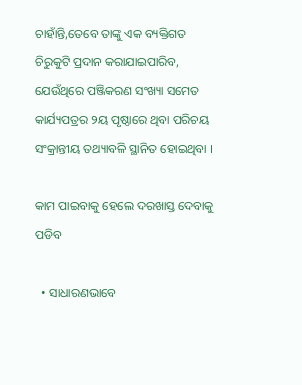ଚାହାଁନ୍ତି,ତେବେ ତାଙ୍କୁ ଏକ ବ୍ୟକ୍ତିଗତ ଚିରୁକୁଟି ପ୍ରଦାନ କରାଯାଇପାରିବ, ଯେଉଁଥିରେ ପଞ୍ଜିକରଣ ସଂଖ୍ୟା ସମେତ କାର୍ଯ୍ୟପତ୍ରର ୨ୟ ପୃଷ୍ଠାରେ ଥିବା ପରିଚୟ ସଂକ୍ରାନ୍ତୀୟ ତଥ୍ୟାବଳି ସ୍ଥାନିତ ହୋଇଥିବା ।

କାମ ପାଇବାକୁ ହେଲେ ଦରଖାସ୍ତ ଦେବାକୁ ପଡିବ

  • ସାଧାରଣଭାବେ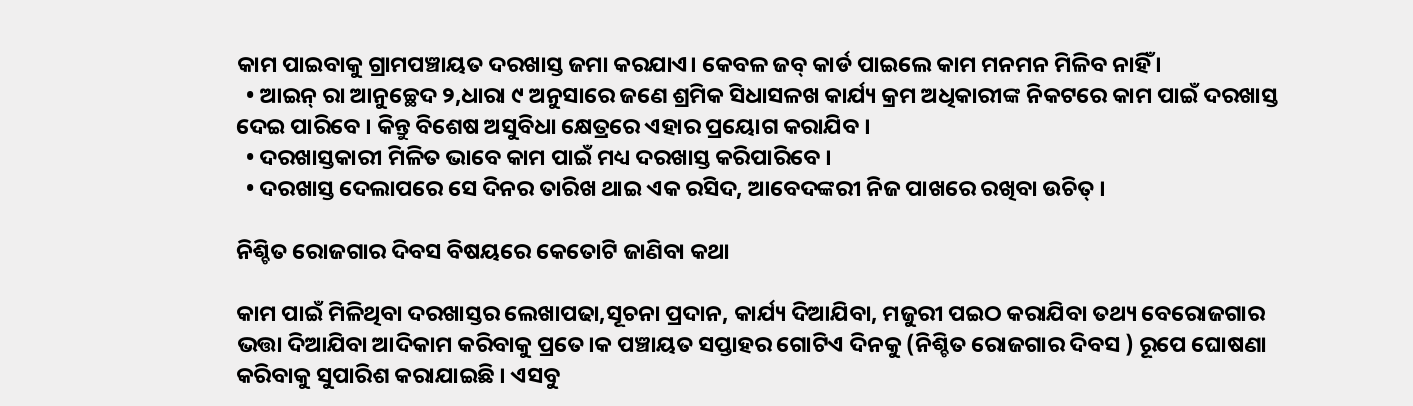କାମ ପାଇବାକୁ ଗ୍ରାମପଞ୍ଚାୟତ ଦରଖାସ୍ତ ଜମା କରଯାଏ। କେବଳ ଜବ୍ କାର୍ଡ ପାଇଲେ କାମ ମନମନ ମିଳିବ ନାହିଁ ।
  • ଆଇନ୍ ରା ଆନୁଚ୍ଛେଦ ୨,ଧାରା ୯ ଅନୁସାରେ ଜଣେ ଶ୍ରମିକ ସିଧାସଳଖ କାର୍ଯ୍ୟ କ୍ରମ ଅଧିକାରୀଙ୍କ ନିକଟରେ କାମ ପାଇଁ ଦରଖାସ୍ତ ଦେଇ ପାରିବେ । କିନ୍ତୁ ବିଶେଷ ଅସୁବିଧା କ୍ଷେତ୍ରରେ ଏହାର ପ୍ରୟୋଗ କରାଯିବ ।
  • ଦରଖାସ୍ତକାରୀ ମିଳିତ ଭାବେ କାମ ପାଇଁ ମଧ୍ୟ ଦରଖାସ୍ତ କରିପାରିବେ ।
  • ଦରଖାସ୍ତ ଦେଲାପରେ ସେ ଦିନର ତାରିଖ ଥାଇ ଏକ ରସିଦ, ଆବେଦଙ୍କରୀ ନିଜ ପାଖରେ ରଖିବା ଉଚିତ୍ ।

ନିଶ୍ଚିତ ରୋଜଗାର ଦିବସ ବିଷୟରେ କେତୋଟି ଜାଣିବା କଥା

କାମ ପାଇଁ ମିଳିଥିବା ଦରଖାସ୍ତର ଲେଖାପଢା,ସୂଚନା ପ୍ରଦାନ, କାର୍ଯ୍ୟ ଦିଆଯିବା, ମଜୁରୀ ପଇଠ କରାଯିବା ତଥ୍ୟ ବେରୋଜଗାର ଭତ୍ତା ଦିଆଯିବା ଆଦିକାମ କରିବାକୁ ପ୍ରତେ।କ ପଞ୍ଚାୟତ ସପ୍ତାହର ଗୋଟିଏ ଦିନକୁ (ନିଶ୍ଚିତ ରୋଜଗାର ଦିବସ ) ରୂପେ ଘୋଷଣା କରିବାକୁ ସୁପାରିଶ କରାଯାଇଛି । ଏସବୁ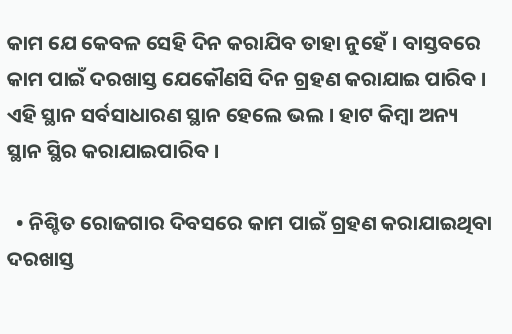କାମ ଯେ କେବଳ ସେହି ଦିନ କରାଯିବ ତାହା ନୁହେଁ । ବାସ୍ତବରେ କାମ ପାଇଁ ଦରଖାସ୍ତ ଯେକୌଣସି ଦିନ ଗ୍ରହଣ କରାଯାଇ ପାରିବ । ଏହି ସ୍ଥାନ ସର୍ବସାଧାରଣ ସ୍ଥାନ ହେଲେ ଭଲ । ହାଟ କିମ୍ବା ଅନ୍ୟ ସ୍ଥାନ ସ୍ଥିର କରାଯାଇପାରିବ ।

  • ନିଶ୍ଚିତ ରୋଜଗାର ଦିବସରେ କାମ ପାଇଁ ଗ୍ରହଣ କରାଯାଇଥିବା ଦରଖାସ୍ତ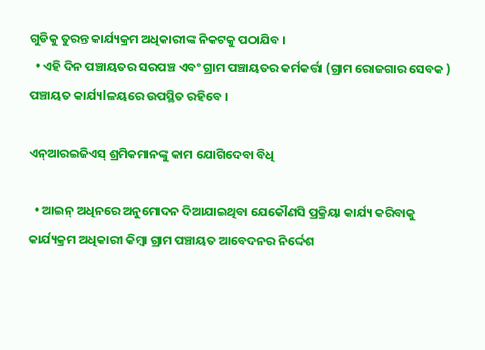ଗୁଡିକୁ ତୁରନ୍ତ କାର୍ଯ୍ୟକ୍ରମ ଅଧିକାରୀଙ୍କ ନିକଟକୁ ପଠାଯିବ ।
  • ଏହି ଦିନ ପଞ୍ଚାୟତର ସରପଞ୍ଚ ଏବଂ ଗ୍ରାମ ପଞ୍ଚାୟତର କର୍ମକର୍ତ୍ତା (ଗ୍ରାମ ରୋଜଗାର ସେବକ ) ପଞ୍ଚାୟତ କାର୍ଯ୍ୟlଳୟରେ ଉପସ୍ଥିତ ରହିବେ ।

ଏନ୍ଆରଇଜିଏସ୍ ଶ୍ରମିକମାନଙ୍କୁ କାମ ଯୋଗିଦେବା ବିଧି

  • ଆଇନ୍ ଅଧିନରେ ଅନୁମୋଦନ ଦିଆଯାଇଥିବା ଯେକୌଣସି ପ୍ରକ୍ରିୟା କାର୍ଯ୍ୟ କରିବାକୁ କାର୍ଯ୍ୟକ୍ରମ ଅଧିକାରୀ କିମ୍ବା ଗ୍ରାମ ପଞ୍ଚାୟତ ଆବେଦନର ନିର୍ଦ୍ଦେଶ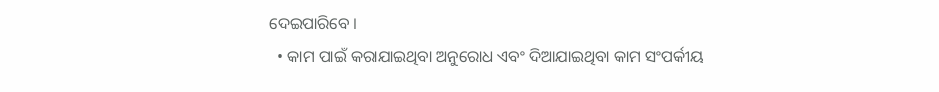ଦେଇପାରିବେ ।
  • କାମ ପାଇଁ କରାଯାଇଥିବା ଅନୁରୋଧ ଏବଂ ଦିଆଯାଇଥିବା କାମ ସଂପର୍କୀୟ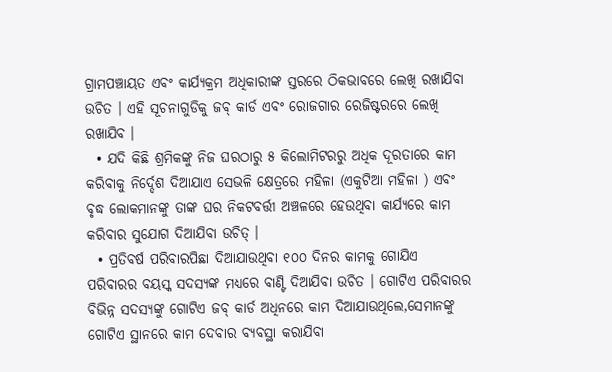ଗ୍ରାମପଞ୍ଚାୟତ ଏବଂ କାର୍ଯ୍ୟକ୍ରମ ଅଧିକାରୀଙ୍କ ସ୍ତରରେ ଠିକଭାବରେ ଲେଖି ରଖାଯିବା ଉଚିତ । ଏହି ସୂଚନାଗୁଡିକୁ ଜବ୍ କାର୍ଡ ଏବଂ ରୋଜଗାର ରେଜିଷ୍ଟରରେ ଲେଖି ରଖାଯିବ ।
  • ଯଦି କିଛି ଶ୍ରମିକଙ୍କୁ ନିଜ ଘରଠାରୁ ୫ କିଲୋମିଟରରୁ ଅଧିକ ଦୂରତାରେ କାମ କରିବାକୁ ନିର୍ଦ୍ଦେଶ ଦିଆଯାଏ ସେଭଳି କ୍ଷେତ୍ରରେ ମହିଳା (ଏକୁଟିଆ ମହିଳା ) ଏବଂ ବୃଦ୍ଧ ଲୋକମାନଙ୍କୁ ତାଙ୍କ ଘର ନିକଟବର୍ତ୍ତୀ ଅଞ୍ଚଳରେ ହେଉଥିବା କାର୍ଯ୍ୟରେ କାମ କରିବାର ସୁଯୋଗ ଦିଆଯିବା ଉଚିତ୍ ।
  • ପ୍ରତିବର୍ଷ ପରିବାରପିଛା ଦିଆଯାଉଥିବା ୧୦୦ ଦିନର କାମକୁ ଗୋଯିଏ ପରିବାରର ବୟସ୍କ ସଦସ୍ୟଙ୍କ ମଧ୍ୟରେ ବାଣ୍ଟି ଦିଆଯିବା ଉଚିତ । ଗୋଟିଏ ପରିବାରର ବିଭିନ୍ନ ସଦସ୍ୟଙ୍କୁ ଗୋଟିଏ ଜବ୍ କାର୍ଡ ଅଧିନରେ କାମ ଦିଆଯାଉଥିଲେ,ସେମାନଙ୍କୁ ଗୋଟିଏ ସ୍ଥାନରେ କାମ ଦେବାର ବ୍ୟବସ୍ଥା କରାଯିବା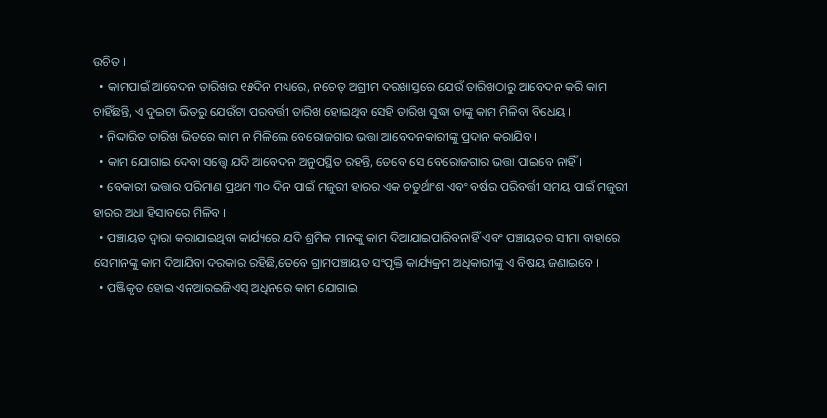ଉଚିତ ।
  • କାମପାଇଁ ଆବେଦନ ତାରିଖର ୧୫ଦିନ ମଧ୍ୟରେ, ନଚେତ୍ ଅଗ୍ରୀମ ଦରଖାସ୍ତରେ ଯେଉଁ ତାରିଖଠାରୁ ଆବେଦନ କରି କାମ ଚାହିଁଛନ୍ତି, ଏ ଦୁଇଟା ଭିତରୁ ଯେଉଁଟା ପରବର୍ତ୍ତୀ ତାରିଖ ହୋଇଥିବ ସେହି ତାରିଖ ସୁଦ୍ଧା ତାଙ୍କୁ କାମ ମିଳିବା ବିଧେୟ ।
  • ନିଦ୍ଦାରିତ ତାରିଖ ଭିତରେ କାମ ନ ମିଳିଲେ ବେରୋଜଗାର ଭତ୍ତା ଆବେଦନକାରୀଙ୍କୁ ପ୍ରଦାନ କରାଯିବ ।
  • କାମ ଯୋଗାଇ ଦେବା ସତ୍ତ୍ଵେ ଯଦି ଆବେଦନ ଅନୁପସ୍ଥିତ ରହନ୍ତି, ତେବେ ସେ ବେରୋଜଗାର ଭତ୍ତା ପାଇବେ ନାହିଁ ।
  • ବେକାରୀ ଭତ୍ତାର ପରିମାଣ ପ୍ରଥମ ୩୦ ଦିନ ପାଇଁ ମଜୁରୀ ହାରର ଏକ ଚତୁର୍ଥାଂଶ ଏବଂ ବର୍ଷର ପରିବର୍ତ୍ତୀ ସମୟ ପାଇଁ ମଜୁରୀ ହାରର ଅଧା ହିସାବରେ ମିଳିବ ।
  • ପଞ୍ଚାୟତ ଦ୍ଵାରା କରାଯାଇଥିବା କାର୍ଯ୍ୟରେ ଯଦି ଶ୍ରମିକ ମାନଙ୍କୁ କାମ ଦିଆଯାଇପାରିବନାହିଁ ଏବଂ ପଞ୍ଚାୟତର ସୀମା ବାହାରେ ସେମାନଙ୍କୁ କାମ ଦିଆଯିବା ଦରକାର ରହିଛି,ତେବେ ଗ୍ରାମପଞ୍ଚାୟତ ସଂପୃକ୍ତି କାର୍ଯ୍ୟକ୍ରମ ଅଧିକାରୀଙ୍କୁ ଏ ବିଷୟ ଜଣାଇବେ ।
  • ପଞ୍ଜିକୃତ ହୋଇ ଏନଆରଇଜିଏସ୍ ଅଧିନରେ କାମ ଯୋଗାଇ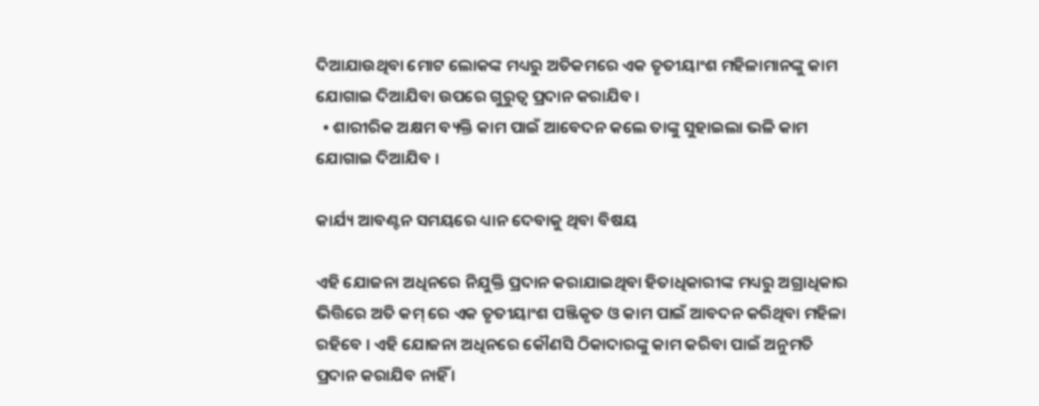ଦିଆଯାଉଥିବା ମୋଟ ଲୋକଙ୍କ ମଧ୍ୟରୁ ଅତିକମରେ ଏକ ତୃତୀୟାଂଶ ମହିଳାମାନଙ୍କୁ କାମ ଯୋଗାଇ ଦିଆଯିବା ଉପରେ ଗୁରୁତ୍ଵ ପ୍ରଦାନ କରାଯିବ ।
  • ଶାରୀରିକ ଅକ୍ଷମ ବ୍ୟକ୍ତି କାମ ପାଇଁ ଆବେଦନ କଲେ ତାଙ୍କୁ ସୁହାଇଲା ଭଳି କାମ ଯୋଗାଇ ଦିଆଯିବ ।

କାର୍ଯ୍ୟ ଆବଣ୍ଟନ ସମୟରେ ଧ୍ୟାନ ଦେବାକୁ ଥିବା ବିଷୟ

ଏହି ଯୋଜନା ଅଧିନରେ ନିଯୁକ୍ତି ପ୍ରଦାନ କରାଯାଇଥିବା ହିତାଧିକାରୀଙ୍କ ମଧ୍ୟରୁ ଅଗ୍ରାଧିକାର ଭିତ୍ତିରେ ଅତି କମ୍ ରେ ଏକ ତୃତୀୟାଂଶ ପଞ୍ଜିକୃତ ଓ କାମ ପାଇଁ ଆବଦନ କରିଥିବା ମହିଳା ରହିବେ । ଏହି ଯୋଜନା ଅଧିନରେ କୌଣସି ଠିକାଦାରଙ୍କୁ କାମ କରିବା ପାଇଁ ଅନୁମତି ପ୍ରଦାନ କରାଯିବ ନାହିଁ ।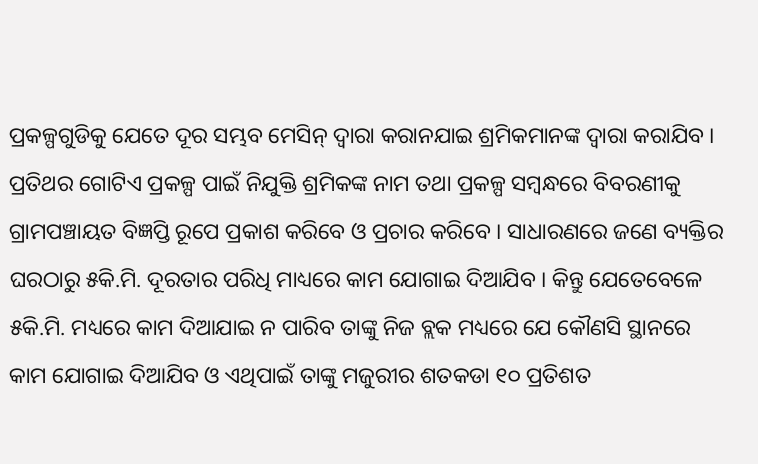ପ୍ରକଳ୍ପଗୁଡିକୁ ଯେତେ ଦୂର ସମ୍ଭବ ମେସିନ୍ ଦ୍ଵାରା କରାନଯାଇ ଶ୍ରମିକମାନଙ୍କ ଦ୍ଵାରା କରାଯିବ । ପ୍ରତିଥର ଗୋଟିଏ ପ୍ରକଳ୍ପ ପାଇଁ ନିଯୁକ୍ତି ଶ୍ରମିକଙ୍କ ନାମ ତଥା ପ୍ରକଳ୍ପ ସମ୍ବନ୍ଧରେ ବିବରଣୀକୁ ଗ୍ରାମପଞ୍ଚାୟତ ବିଜ୍ଞପ୍ତି ରୂପେ ପ୍ରକାଶ କରିବେ ଓ ପ୍ରଚାର କରିବେ । ସାଧାରଣରେ ଜଣେ ବ୍ୟକ୍ତିର ଘରଠାରୁ ୫କି.ମି. ଦୂରତାର ପରିଧି ମାଧ୍ୟରେ କାମ ଯୋଗାଇ ଦିଆଯିବ । କିନ୍ତୁ ଯେତେବେଳେ ୫କି.ମି. ମଧ୍ୟରେ କାମ ଦିଆଯାଇ ନ ପାରିବ ତାଙ୍କୁ ନିଜ ବ୍ଲକ ମଧ୍ୟରେ ଯେ କୌଣସି ସ୍ଥାନରେ କାମ ଯୋଗାଇ ଦିଆଯିବ ଓ ଏଥିପାଇଁ ତାଙ୍କୁ ମଜୁରୀର ଶତକଡା ୧୦ ପ୍ରତିଶତ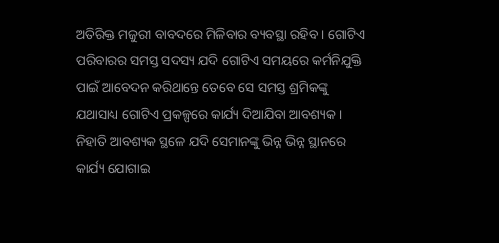ଅତିରିକ୍ତ ମଜୁରୀ ବାବଦରେ ମିଳିବାର ବ୍ୟବସ୍ଥା ରହିବ । ଗୋଟିଏ ପରିବାରର ସମସ୍ତ ସଦସ୍ୟ ଯଦି ଗୋଟିଏ ସମୟରେ କର୍ମନିଯୁକ୍ତି ପାଇଁ ଆବେଦନ କରିଥାନ୍ତେ ତେବେ ସେ ସମସ୍ତ ଶ୍ରମିକଙ୍କୁ ଯଥାସାଧ୍ୟ ଗୋଟିଏ ପ୍ରକଳ୍ପରେ କାର୍ଯ୍ୟ ଦିଆଯିବା ଆବଶ୍ୟକ । ନିହାତି ଆବଶ୍ୟକ ସ୍ଥଳେ ଯଦି ସେମାନଙ୍କୁ ଭିନ୍ନ ଭିନ୍ନ ସ୍ଥାନରେ କାର୍ଯ୍ୟ ଯୋଗାଇ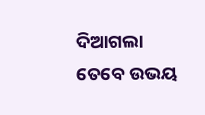ଦିଆଗଲା ତେବେ ଉଭୟ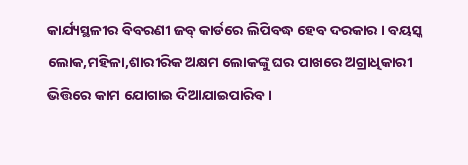କାର୍ଯ୍ୟସ୍ଥଳୀର ବିବରଣୀ ଜବ୍ କାର୍ଡରେ ଲିପିବଦ୍ଧ ହେବ ଦରକାର । ବୟସ୍କ ଲୋକ,ମହିଳା,ଶାରୀରିକ ଅକ୍ଷମ ଲୋକଙ୍କୁ ଘର ପାଖରେ ଅଗ୍ରାଧିକାରୀ ଭିତ୍ତିରେ କାମ ଯୋଗାଇ ଦିଆଯାଇପାରିବ ।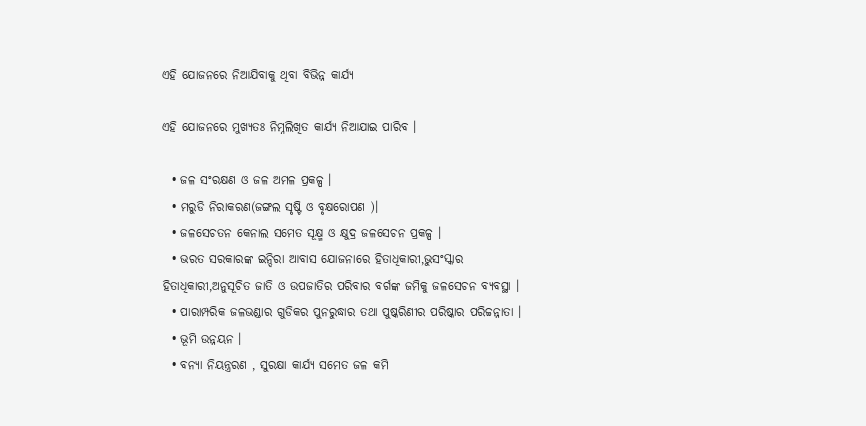ଏହି ଯୋଜନରେ ନିଆଯିବାକୁ ଥିବା ବିଭିନ୍ନ କାର୍ଯ୍ୟ

ଏହି ଯୋଜନରେ ମୁଖ୍ୟତଃ ନିମ୍ନଲିଖିତ କାର୍ଯ୍ୟ ନିଆଯାଇ ପାରିବ ।

  • ଜଳ ସଂରକ୍ଷଣ ଓ ଜଳ ଅମଳ ପ୍ରକଳ୍ପ ।
  • ମରୁଡି ନିରାକରଣ(ଜଙ୍ଗଲ ସୃଷ୍ଟି ଓ ବୃକ୍ଷରୋପଣ )।
  • ଜଳସେଚତନ କେନାଲ ସମେତ ସୂକ୍ଷ୍ମ ଓ କ୍ଷୁଦ୍ର ଜଳସେଚନ ପ୍ରକଳ୍ପ ।
  • ଭରତ ସରକାରଙ୍କ ଇନ୍ଦିରା ଆବାସ ଯୋଜନାରେ ହିତାଧିକାରୀ,ଭୁସଂସ୍କାର ହିତାଧିକାରୀ,ଅନୁସୂଚିତ ଜାତି ଓ ଉପଜାତିର ପରିବାର ବର୍ଗଙ୍କ ଜମିକୁ ଜଳସେଚନ ବ୍ୟବସ୍ଥା ।
  • ପାରାମ୍ପରିକ ଜଳଭଣ୍ଡାର ଗୁଡିକର ପୁନରୁଦ୍ଧାର ତଥା ପୁଷ୍କରିଣୀର ପରିଷ୍କାର ପରିଚ୍ଚନ୍ନାତା ।
  • ଭୂମି ଉନ୍ନୟନ ।
  • ବନ୍ୟା ନିୟନ୍ତ୍ରରଣ , ସୁରକ୍ଷା କାର୍ଯ୍ୟ ସମେତ ଜଳ କମି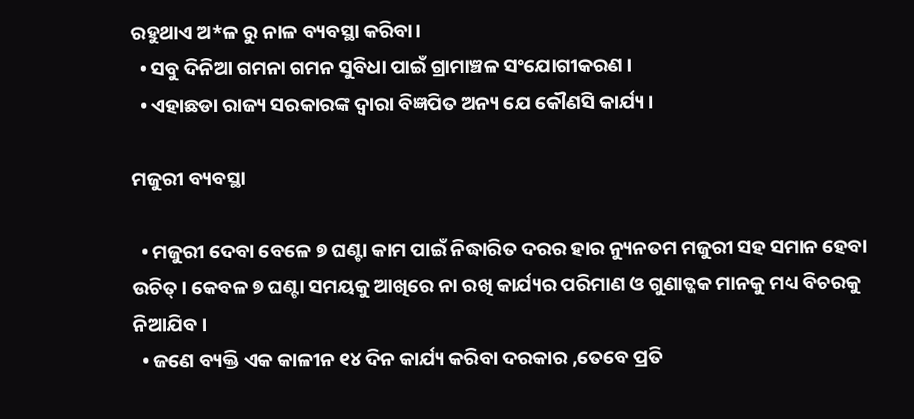ରହୁଥାଏ ଅ*ଳ ରୁ ନାଳ ବ୍ୟବସ୍ଥା କରିବା।
  • ସବୁ ଦିନିଆ ଗମନା ଗମନ ସୁବିଧା ପାଇଁ ଗ୍ରାମାଞ୍ଚଳ ସଂଯୋଗୀକରଣ ।
  • ଏହାଛଡା ରାଜ୍ୟ ସରକାରଙ୍କ ଦ୍ଵାରା ବିଜ୍ଞପିତ ଅନ୍ୟ ଯେ କୌଣସି କାର୍ଯ୍ୟ ।

ମଜୁରୀ ବ୍ୟବସ୍ଥା

  • ମଜୁରୀ ଦେବା ବେଳେ ୭ ଘଣ୍ଟା କାମ ପାଇଁ ନିଦ୍ଧାରିତ ଦରର ହାର ନ୍ୟୁନତମ ମଜୁରୀ ସହ ସମାନ ହେବା ଉଚିତ୍ । କେବଳ ୭ ଘଣ୍ଟା ସମୟକୁ ଆଖିରେ ନା ରଖି କାର୍ଯ୍ୟର ପରିମାଣ ଓ ଗୁଣାତ୍ଜକ ମାନକୁ ମଧ୍ୟ ବିଚରକୁ ନିଆଯିବ ।
  • ଜଣେ ବ୍ୟକ୍ତି ଏକ କାଳୀନ ୧୪ ଦିନ କାର୍ଯ୍ୟ କରିବା ଦରକାର ,ତେବେ ପ୍ରତି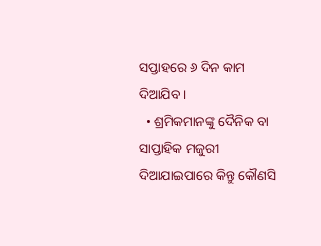ସପ୍ତାହରେ ୬ ଦିନ କାମ ଦିଆଯିବ ।
  • ଶ୍ରମିକମାନଙ୍କୁ ଦୈନିକ ବା ସାପ୍ତାହିକ ମଜୁରୀ ଦିଆଯାଇପାରେ କିନ୍ତୁ କୌଣସି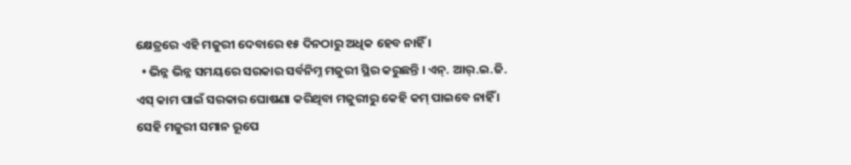କ୍ଷେତ୍ରରେ ଏହି ମଜୁରୀ ଦେବାରେ ୧୫ ଦିନଠାରୁ ଅଧିକ ହେବ ନାହିଁ ।
  • ଭିନ୍ନ ଭିନ୍ନ ସମୟରେ ସରକାର ସର୍ବନିମ୍ନ ମଜୁରୀ ସ୍ଥିର କରୁଛନ୍ତି । ଏନ୍. ଆର୍.ଇ.ଜି. ଏସ୍ କାମ ପାଇଁ ସରକାର ଘୋଷଣା କରିଥିବା ମଜୁରୀରୁ କେହି କମ୍ ପାଇବେ ନାହିଁ । ସେହି ମଜୁରୀ ସମାନ ରୂପେ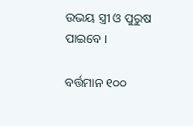ଉଭୟ ସ୍ତ୍ରୀ ଓ ପୁରୁଷ ପାଇବେ ।

ବର୍ତ୍ତମାନ ୧୦୦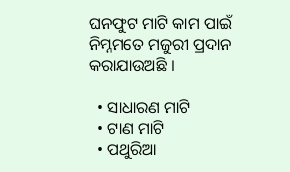ଘନଫୁଟ ମାଟି କାମ ପାଇଁ ନିମ୍ନମତେ ମଜୁରୀ ପ୍ରଦାନ କରାଯାଉଅଛି ।

  • ସାଧାରଣ ମାଟି
  • ଟାଣ ମାଟି
  • ପଥୁରିଆ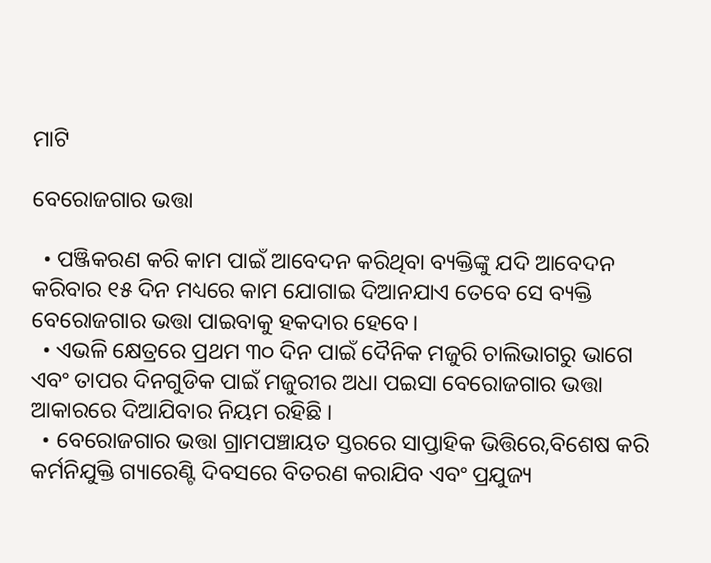ମାଟି

ବେରୋଜଗାର ଭତ୍ତା

  • ପଞ୍ଜିକରଣ କରି କାମ ପାଇଁ ଆବେଦନ କରିଥିବା ବ୍ୟକ୍ତିଙ୍କୁ ଯଦି ଆବେଦନ କରିବାର ୧୫ ଦିନ ମଧ୍ୟରେ କାମ ଯୋଗାଇ ଦିଆନଯାଏ ତେବେ ସେ ବ୍ୟକ୍ତି ବେରୋଜଗାର ଭତ୍ତା ପାଇବାକୁ ହକଦାର ହେବେ।
  • ଏଭଳି କ୍ଷେତ୍ରରେ ପ୍ରଥମ ୩୦ ଦିନ ପାଇଁ ଦୈନିକ ମଜୁରି ଚାଲିଭାଗରୁ ଭାଗେ ଏବଂ ତାପର ଦିନଗୁଡିକ ପାଇଁ ମଜୁରୀର ଅଧା ପଇସା ବେରୋଜଗାର ଭତ୍ତା ଆକାରରେ ଦିଆଯିବାର ନିୟମ ରହିଛି ।
  • ବେରୋଜଗାର ଭତ୍ତା ଗ୍ରାମପଞ୍ଚାୟତ ସ୍ତରରେ ସାପ୍ତାହିକ ଭିତ୍ତିରେ,ବିଶେଷ କରି କର୍ମନିଯୁକ୍ତି ଗ୍ୟାରେଣ୍ଟି ଦିବସରେ ବିତରଣ କରାଯିବ ଏବଂ ପ୍ରଯୁଜ୍ୟ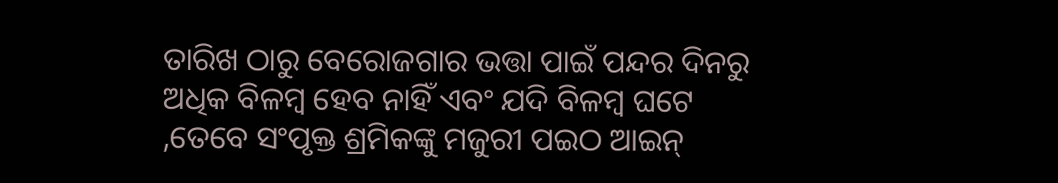ତାରିଖ ଠାରୁ ବେରୋଜଗାର ଭତ୍ତା ପାଇଁ ପନ୍ଦର ଦିନରୁ ଅଧିକ ବିଳମ୍ବ ହେବ ନାହିଁ ଏବଂ ଯଦି ବିଳମ୍ବ ଘଟେ ,ତେବେ ସଂପୃକ୍ତ ଶ୍ରମିକଙ୍କୁ ମଜୁରୀ ପଇଠ ଆଇନ୍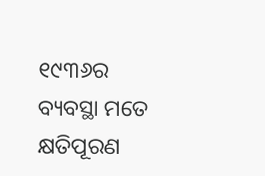୧୯୩୬ର ବ୍ୟବସ୍ଥା ମତେ କ୍ଷତିପୂରଣ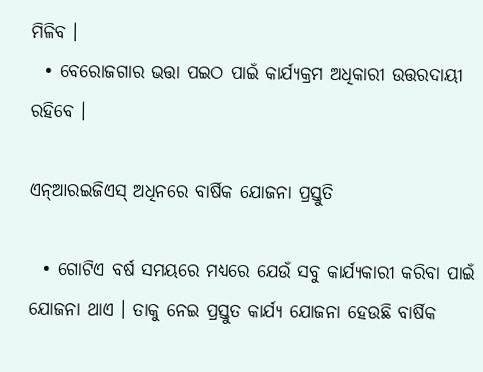ମିଳିବ ।
  • ବେରୋଜଗାର ଭତ୍ତା ପଇଠ ପାଇଁ କାର୍ଯ୍ୟକ୍ରମ ଅଧିକାରୀ ଉତ୍ତରଦାୟୀ ରହିବେ ।

ଏନ୍ଆରଇଜିଏସ୍ ଅଧିନରେ ବାର୍ଷିକ ଯୋଜନା ପ୍ରସ୍ତୁତି

  • ଗୋଟିଏ ବର୍ଷ ସମୟରେ ମଧ୍ୟରେ ଯେଉଁ ସବୁ କାର୍ଯ୍ୟକାରୀ କରିବା ପାଇଁ ଯୋଜନା ଥାଏ । ତାକୁ ନେଇ ପ୍ରସ୍ତୁତ କାର୍ଯ୍ୟ ଯୋଜନା ହେଉଛି ବାର୍ଷିକ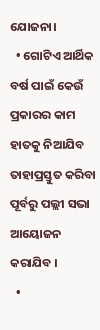ଯୋଜନା।
  • ଗୋଟିଏ ଆର୍ଥିକ ବର୍ଷ ପାଇଁ କେଉଁ ପ୍ରକାରର କାମ ହାତକୁ ନିଆଯିବ ତାହାପ୍ରସ୍ତୁତ କରିବା ପୂର୍ବରୁ ପଲ୍ଲୀ ସଭା ଆୟୋଜନ କରାଯିବ ।
  •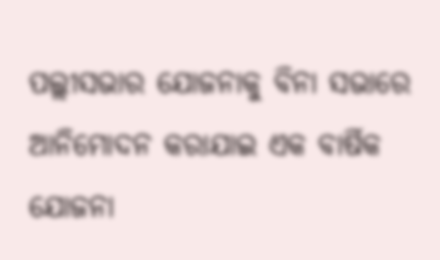ପଲ୍ଲୀସଭାର ଯୋଜନାକୁ ବିନା ସଭାରେ ଆନିମୋଦନ କରାଯାଇ ଏକ ବାର୍ଷିକ ଯୋଜନା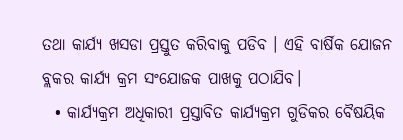ତଥା କାର୍ଯ୍ୟ ଖସଡା ପ୍ରସ୍ତୁତ କରିବାକୁ ପଡିବ । ଏହି ବାର୍ଷିକ ଯୋଜନ ବ୍ଲକର କାର୍ଯ୍ୟ କ୍ରମ ସଂଯୋଜକ ପାଖକୁ ପଠାଯିବ।
  • କାର୍ଯ୍ୟକ୍ରମ ଅଧିକାରୀ ପ୍ରସ୍ତାବିତ କାର୍ଯ୍ୟକ୍ରମ ଗୁଡିକର ବୈଷୟିକ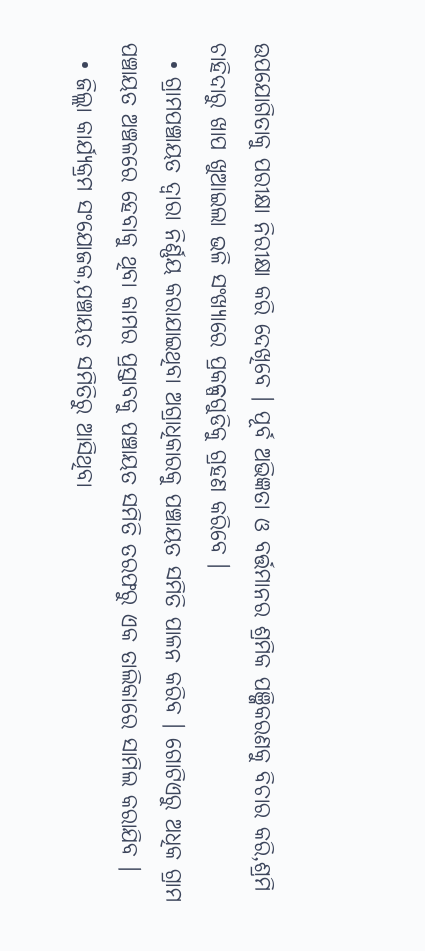ଉପଯୋଗିତାକୁ ପରୀକ୍ଷା ନିରୀକ୍ଷା କରି ଦେଖିବେ । ପୂର୍ବ ଅଭିଜ୍ଞତା ଓ ବର୍ତ୍ତମାନର ଶ୍ରମିକ ପଞ୍ଜିକରଣକୁ ବିଚାର କରି,ଶ୍ରମି ଚାହିଦାରୁ ଖାପ ଖୁଆଇଲା ଭଳି ସଂଖ୍ୟାରେ ପ୍ରକଳ୍ପଗୁଡିକୁ ଗ୍ରହଣ କରିବେ ।
  • ଗ୍ରାମପଞ୍ଚାୟତ ଦ୍ଵାରା ନିର୍ଣ୍ଣୟ କରାଯାଇଥିବା ଅଗ୍ରାଧିକାରକୁ ପଞ୍ଚାୟତ ସମିତି ପାଳନ କରିବ । ଗୋଟିଏରୁ ଅଧିକ ଗ୍ରାମ ପଞ୍ଚାୟତ ଅଞ୍ଚଳରେ ହେବାକୁ ଥିବା କାମର ପ୍ରସ୍ତାବକୁ ପଞ୍ଚାୟତ ସମିତି ତରଫରୁ ଏକ ତାଲିକାରେ ସାମିଲ କରାଯିବ ।
  • ଜିଲ୍ଲା କାର୍ଯ୍ୟକ୍ରମ ସଂଯୋଜକ,ପଞ୍ଚାୟତ ସମିତିରୁ ଆସିଥିବା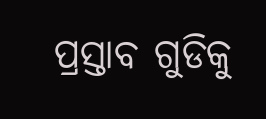ପ୍ରସ୍ତାବ ଗୁଡିକୁ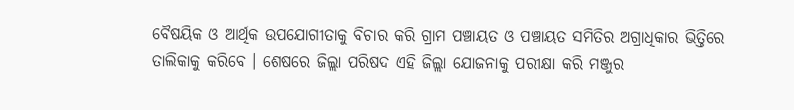ବୈଷୟିକ ଓ ଆର୍ଥିକ ଉପଯୋଗୀତାକୁ ବିଚାର କରି ଗ୍ରାମ ପଞ୍ଚାୟତ ଓ ପଞ୍ଚାୟତ ସମିତିର ଅଗ୍ରାଧିକାର ଭିତ୍ତିରେ ତାଲିକାକୁ କରିବେ । ଶେଷରେ ଜିଲ୍ଲା ପରିଷଦ ଏହି ଜିଲ୍ଲା ଯୋଜନାକୁ ପରୀକ୍ଷା କରି ମଞ୍ଜୁର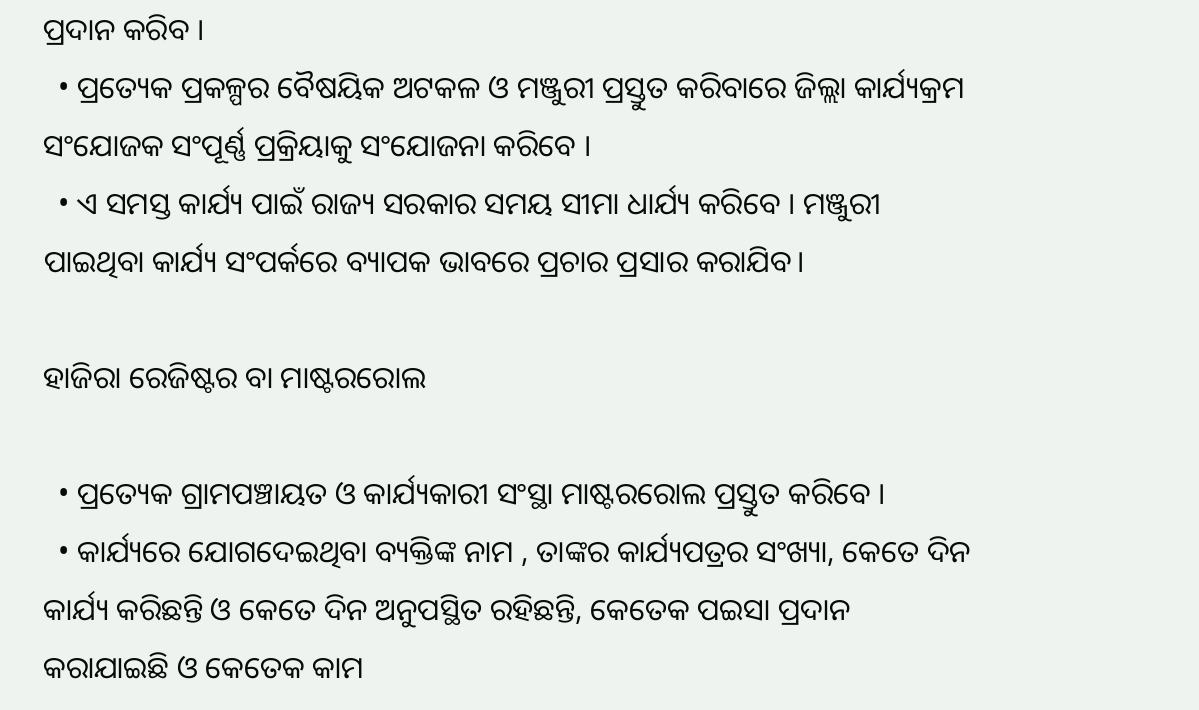ପ୍ରଦାନ କରିବ ।
  • ପ୍ରତ୍ୟେକ ପ୍ରକଳ୍ପର ବୈଷୟିକ ଅଟକଳ ଓ ମଞ୍ଜୁରୀ ପ୍ରସ୍ତୁତ କରିବାରେ ଜିଲ୍ଲା କାର୍ଯ୍ୟକ୍ରମ ସଂଯୋଜକ ସଂପୂର୍ଣ୍ଣ ପ୍ରକ୍ରିୟାକୁ ସଂଯୋଜନା କରିବେ ।
  • ଏ ସମସ୍ତ କାର୍ଯ୍ୟ ପାଇଁ ରାଜ୍ୟ ସରକାର ସମୟ ସୀମା ଧାର୍ଯ୍ୟ କରିବେ । ମଞ୍ଜୁରୀ ପାଇଥିବା କାର୍ଯ୍ୟ ସଂପର୍କରେ ବ୍ୟାପକ ଭାବରେ ପ୍ରଚାର ପ୍ରସାର କରାଯିବ।

ହାଜିରା ରେଜିଷ୍ଟର ବା ମାଷ୍ଟରରୋଲ

  • ପ୍ରତ୍ୟେକ ଗ୍ରାମପଞ୍ଚାୟତ ଓ କାର୍ଯ୍ୟକାରୀ ସଂସ୍ଥା ମାଷ୍ଟରରୋଲ ପ୍ରସ୍ତୁତ କରିବେ ।
  • କାର୍ଯ୍ୟରେ ଯୋଗଦେଇଥିବା ବ୍ୟକ୍ତିଙ୍କ ନାମ , ତାଙ୍କର କାର୍ଯ୍ୟପତ୍ରର ସଂଖ୍ୟା, କେତେ ଦିନ କାର୍ଯ୍ୟ କରିଛନ୍ତି ଓ କେତେ ଦିନ ଅନୁପସ୍ଥିତ ରହିଛନ୍ତି, କେତେକ ପଇସା ପ୍ରଦାନ କରାଯାଇଛି ଓ କେତେକ କାମ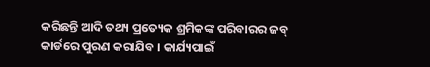କରିଛନ୍ତି ଆଦି ତଥ୍ୟ ପ୍ରତ୍ୟେକ ଶ୍ରମିକଙ୍କ ପରିବାରର ଜବ୍ କାର୍ଡରେ ପୁରଣ କରାଯିବ । କାର୍ଯ୍ୟପାଇଁ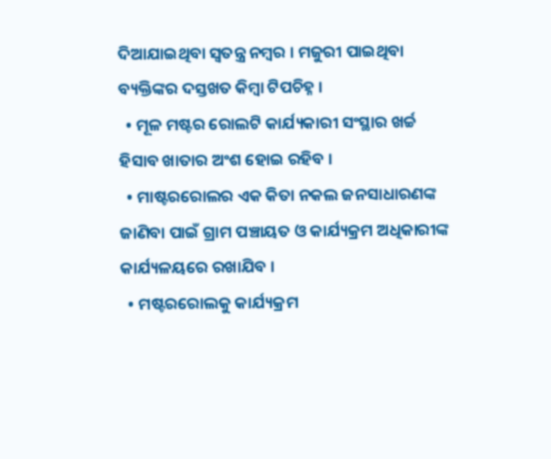ଦିଆଯାଇଥିବା ସ୍ଵତନ୍ତ୍ର ନମ୍ବର । ମଜୁରୀ ପାଇଥିବା ବ୍ୟକ୍ତିଙ୍କର ଦସ୍ତଖତ କିମ୍ବା ଟିପଚିହ୍ନ ।
  • ମୂଳ ମଷ୍ଟର ରୋଲଟି କାର୍ଯ୍ୟକାରୀ ସଂସ୍ଥାର ଖର୍ଚ୍ଚ ହିସାବ ଖାତାର ଅଂଶ ହୋଇ ରହିବ ।
  • ମାଷ୍ଟରରୋଲର ଏକ କିତା ନକଲ ଜନସାଧାରଣଙ୍କ ଜାଣିବା ପାଇଁ ଗ୍ରାମ ପଞ୍ଚାୟତ ଓ କାର୍ଯ୍ୟକ୍ରମ ଅଧିକାରୀଙ୍କ କାର୍ଯ୍ୟଳୟରେ ରଖାଯିବ ।
  • ମଷ୍ଟରରୋଲକୁ କାର୍ଯ୍ୟକ୍ରମ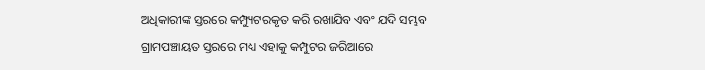ଅଧିକାରୀଙ୍କ ସ୍ତରରେ କମ୍ପ୍ୟୁଟରକୃତ କରି ରଖାଯିବ ଏବଂ ଯଦି ସମ୍ଭବ ଗ୍ରାମପଞ୍ଚାୟତ ସ୍ତରରେ ମଧ୍ୟ ଏହାକୁ କମ୍ପୁଟର ଜରିଆରେ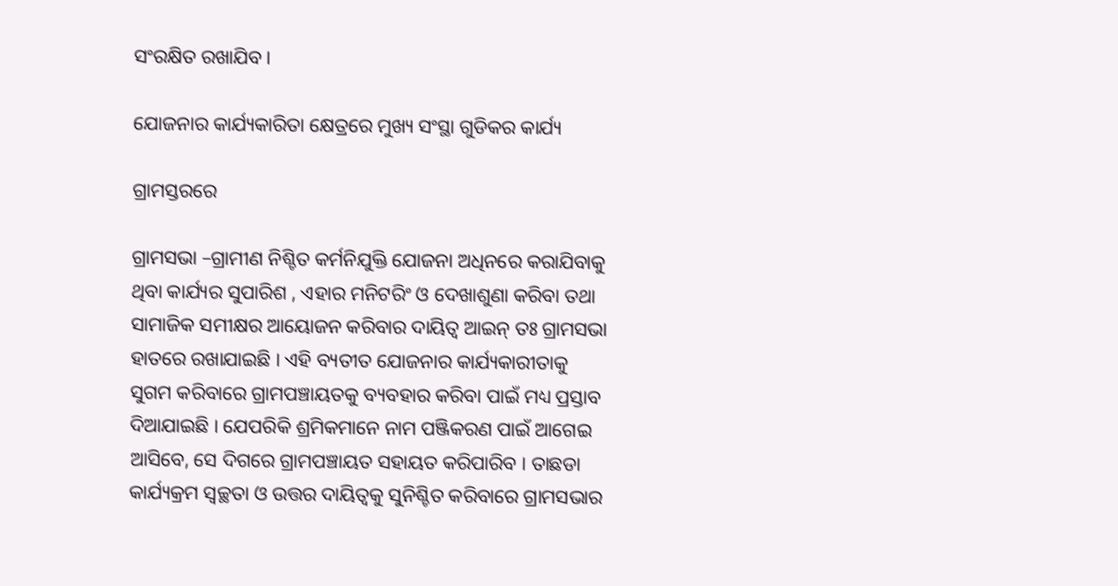ସଂରକ୍ଷିତ ରଖାଯିବ ।

ଯୋଜନାର କାର୍ଯ୍ୟକାରିତା କ୍ଷେତ୍ରରେ ମୁଖ୍ୟ ସଂସ୍ଥା ଗୁଡିକର କାର୍ଯ୍ୟ

ଗ୍ରାମସ୍ତରରେ

ଗ୍ରାମସଭା –ଗ୍ରାମୀଣ ନିଶ୍ଚିତ କର୍ମନିଯୁକ୍ତି ଯୋଜନା ଅଧିନରେ କରାଯିବାକୁ ଥିବା କାର୍ଯ୍ୟର ସୁପାରିଶ , ଏହାର ମନିଟରିଂ ଓ ଦେଖାଶୁଣା କରିବା ତଥା ସାମାଜିକ ସମୀକ୍ଷର ଆୟୋଜନ କରିବାର ଦାୟିତ୍ଵ ଆଇନ୍ ତଃ ଗ୍ରାମସଭା ହାତରେ ରଖାଯାଇଛି । ଏହି ବ୍ୟତୀତ ଯୋଜନାର କାର୍ଯ୍ୟକାରୀତାକୁ ସୁଗମ କରିବାରେ ଗ୍ରାମପଞ୍ଚାୟତକୁ ବ୍ୟବହାର କରିବା ପାଇଁ ମଧ୍ୟ ପ୍ରସ୍ତାବ ଦିଆଯାଇଛି । ଯେପରିକି ଶ୍ରମିକମାନେ ନାମ ପଞ୍ଜିକରଣ ପାଇଁ ଆଗେଇ ଆସିବେ, ସେ ଦିଗରେ ଗ୍ରାମପଞ୍ଚାୟତ ସହାୟତ କରିପାରିବ । ତାଛଡା କାର୍ଯ୍ୟକ୍ରମ ସ୍ଵଚ୍ଛତା ଓ ଉତ୍ତର ଦାୟିତ୍ଵକୁ ସୁନିଶ୍ଚିତ କରିବାରେ ଗ୍ରାମସଭାର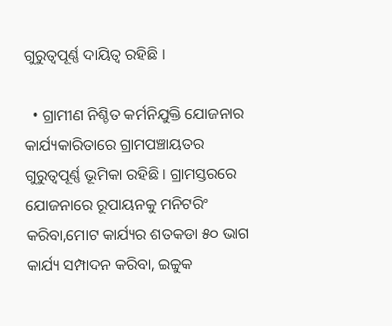ଗୁରୁତ୍ଵପୂର୍ଣ୍ଣ ଦାୟିତ୍ଵ ରହିଛି ।

  • ଗ୍ରାମୀଣ ନିଶ୍ଚିତ କର୍ମନିଯୁକ୍ତି ଯୋଜନାର କାର୍ଯ୍ୟକାରିତାରେ ଗ୍ରାମପଞ୍ଚାୟତର ଗୁରୁତ୍ଵପୂର୍ଣ୍ଣ ଭୂମିକା ରହିଛି । ଗ୍ରାମସ୍ତରରେ ଯୋଜନାରେ ରୂପାୟନକୁ ମନିଟରିଂ କରିବା,ମୋଟ କାର୍ଯ୍ୟର ଶତକଡା ୫୦ ଭାଗ କାର୍ଯ୍ୟ ସମ୍ପାଦନ କରିବା, ଇଚ୍ଚୁକ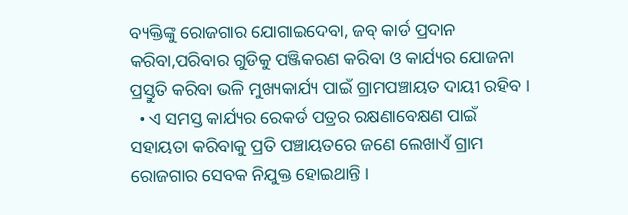ବ୍ୟକ୍ତିଙ୍କୁ ରୋଜଗାର ଯୋଗାଇଦେବା, ଜବ୍ କାର୍ଡ ପ୍ରଦାନ କରିବା,ପରିବାର ଗୁଡିକୁ ପଞ୍ଜିକରଣ କରିବା ଓ କାର୍ଯ୍ୟର ଯୋଜନା ପ୍ରସ୍ତୁତି କରିବା ଭଳି ମୁଖ୍ୟକାର୍ଯ୍ୟ ପାଇଁ ଗ୍ରାମପଞ୍ଚାୟତ ଦାୟୀ ରହିବ ।
  • ଏ ସମସ୍ତ କାର୍ଯ୍ୟର ରେକର୍ଡ ପତ୍ରର ରକ୍ଷଣାବେକ୍ଷଣ ପାଇଁ ସହାୟତା କରିବାକୁ ପ୍ରତି ପଞ୍ଚାୟତରେ ଜଣେ ଲେଖାଏଁ ଗ୍ରାମ ରୋଜଗାର ସେବକ ନିଯୁକ୍ତ ହୋଇଥାନ୍ତି ।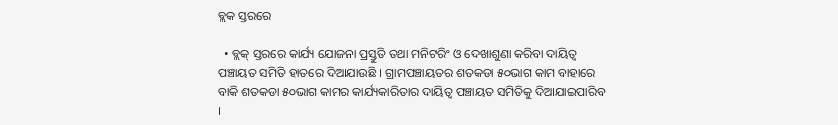ବ୍ଲକ ସ୍ତରରେ

  • ବ୍ଲକ୍ ସ୍ତରରେ କାର୍ଯ୍ୟ ଯୋଜନା ପ୍ରସ୍ତୁତି ତଥା ମନିଟରିଂ ଓ ଦେଖାଶୁଣା କରିବା ଦାୟିତ୍ଵ ପଞ୍ଚାୟତ ସମିତି ହାତରେ ଦିଆଯାଉଛି । ଗ୍ରାମପଞ୍ଚାୟତର ଶତକଡା ୫୦ଭାଗ କାମ ବାହାରେ ବାକି ଶତକଡା ୫୦ଭାଗ କାମର କାର୍ଯ୍ୟକାରିତାର ଦାୟିତ୍ଵ ପଞ୍ଚାୟତ ସମିତିକୁ ଦିଆଯାଇପାରିବ ।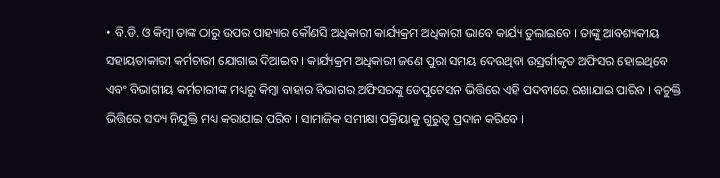• ବି.ଡି. ଓ କିମ୍ବା ତାଙ୍କ ଠାରୁ ଉପର ପାହ୍ୟାର କୌଣସି ଅଧିକାରୀ କାର୍ଯ୍ୟକ୍ରମ ଅଧିକାରୀ ଭାବେ କାର୍ଯ୍ୟ ତୁଲାଇବେ । ତାଙ୍କୁ ଆବଶ୍ୟକୀୟ ସହାୟତାକାରୀ କର୍ମଚାରୀ ଯୋଗାଇ ଦିଆଇବ । କାର୍ଯ୍ୟକ୍ରମ ଅଧିକାରୀ ଜଣେ ପୁରା ସମୟ ଦେଉଥିବା ଉସ୍ରର୍ଗୀକୃତ ଅଫିସର ହୋଇଥିବେ ଏବଂ ବିଭାଗୀୟ କର୍ମଚାରୀଙ୍କ ମଧ୍ୟରୁ କିମ୍ବା ବାହାର ବିଭାଗର ଅଫିସରଙ୍କୁ ଡେପୁଟେସନ ଭିତ୍ତିରେ ଏହି ପଦବୀରେ ରଖାଯାଇ ପାରିବ । ବଚୁକ୍ତି ଭିତ୍ତିରେ ସଦ୍ୟ ନିଯୁକ୍ତି ମଧ୍ୟ କରାଯାଇ ପରିବ । ସାମାଜିକ ସମୀକ୍ଷା ପକ୍ରିୟାକୁ ଗୁରୁତ୍ଵ ପ୍ରଦାନ କରିବେ ।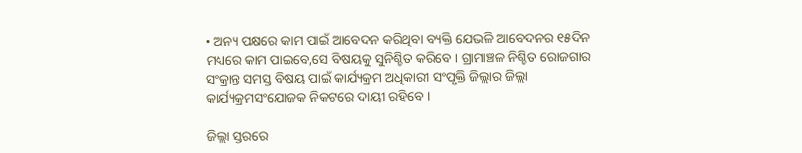• ଅନ୍ୟ ପକ୍ଷରେ କାମ ପାଇଁ ଆବେଦନ କରିଥିବା ବ୍ୟକ୍ତି ଯେଭଳି ଆବେଦନର ୧୫ଦିନ ମଧ୍ୟରେ କାମ ପାଇବେ,ସେ ବିଷୟକୁ ସୁନିଶ୍ଚିତ କରିବେ । ଗ୍ରାମାଞ୍ଚଳ ନିଶ୍ଚିତ ରୋଜଗାର ସଂକ୍ରାନ୍ତ ସମସ୍ତ ବିଷୟ ପାଇଁ କାର୍ଯ୍ୟକ୍ରମ ଅଧିକାରୀ ସଂପୃକ୍ତି ଜିଲ୍ଲାର ଜିଲ୍ଲା କାର୍ଯ୍ୟକ୍ରମସଂଯୋଜକ ନିକଟରେ ଦାୟୀ ରହିବେ ।

ଜିଲ୍ଲା ସ୍ତରରେ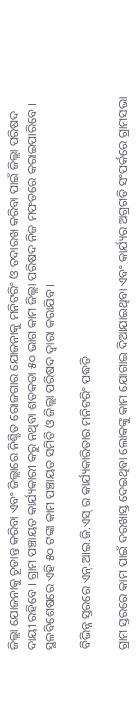ଜିଲ୍ଲା ଯୋଜନାକୁ ଚୂଡାନ୍ତ କରିବା ଏବଂ ଜିଲ୍ଲାରେ ନିଶ୍ଚିତ ରୋଜଗାର ଯୋଜନାକୁ ମନିଟରିଂ ଓ ତଦାରଖ କରିବା ପାଇଁ ଜିଲ୍ଲା ପରିଷଦ ଦାୟୀ ରହିବେ । ଗ୍ରାମ ପଞ୍ଚାୟତ କାର୍ଯ୍ୟକାରୀ କରୁ ନଥିବା ଶତକଡା ୫୦ ଭାଗ କାମ ଜିଲ୍ଲା ପରିଷଦ ନିଜ ମଫତରେ କରାଇପାରିବେ । ସ୍ଥଳବିଶେଷରେ ଏହି ୫୦ ଟଙ୍କା କାମ ପଞ୍ଚାୟତ ସମିତି ଓ ଜିଲ୍ଲା ପରିଷଦ ଦ୍ଵାରା କରାଯିବ ।

ବିଭିନ୍ନ ସ୍ତରରେ ଏନ୍.ଆଇ.ଜି.ଏସ୍ ର କାର୍ଯ୍ୟକାରିତାର ମନିଟରିଂ ପଦ୍ଧତି

ଗ୍ରାମ ସ୍ତରରେ କାମ ପାଇଁ ଦରଖାସ୍ତ ଦେଇଥିବା ଲୋକଙ୍କୁ କାମ ଯୋଗାଇ ଦିଆଯାଇଥିବା ଏବଂ କାର୍ଯ୍ୟର ଅଗ୍ରଗତି ସଂପର୍କରେ ଗ୍ରାମସଭା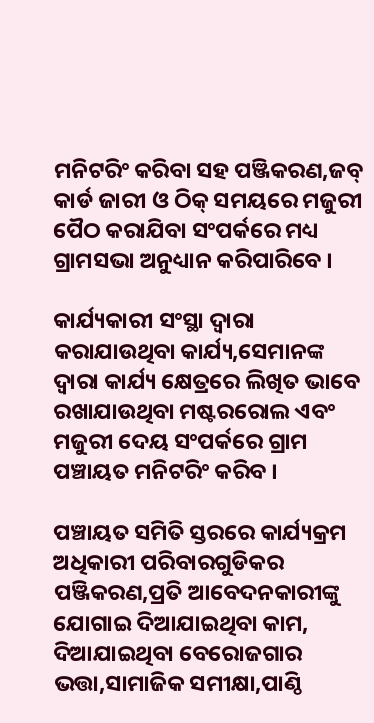ମନିଟରିଂ କରିବା ସହ ପଞ୍ଜିକରଣ,ଜବ୍ କାର୍ଡ ଜାରୀ ଓ ଠିକ୍ ସମୟରେ ମଜୁରୀ ପୈଠ କରାଯିବା ସଂପର୍କରେ ମଧ୍ୟ ଗ୍ରାମସଭା ଅନୁଧ୍ୟାନ କରିପାରିବେ ।

କାର୍ଯ୍ୟକାରୀ ସଂସ୍ଥା ଦ୍ଵାରା କରାଯାଉଥିବା କାର୍ଯ୍ୟ,ସେମାନଙ୍କ ଦ୍ଵାରା କାର୍ଯ୍ୟ କ୍ଷେତ୍ରରେ ଲିଖିତ ଭାବେ ରଖାଯାଉଥିବା ମଷ୍ଟରରୋଲ ଏବଂ ମଜୁରୀ ଦେୟ ସଂପର୍କରେ ଗ୍ରାମ ପଞ୍ଚାୟତ ମନିଟରିଂ କରିବ ।

ପଞ୍ଚାୟତ ସମିତି ସ୍ତରରେ କାର୍ଯ୍ୟକ୍ରମ ଅଧିକାରୀ ପରିବାରଗୁଡିକର ପଞ୍ଜିକରଣ,ପ୍ରତି ଆବେଦନକାରୀଙ୍କୁ ଯୋଗାଇ ଦିଆଯାଇଥିବା କାମ, ଦିଆଯାଇଥିବା ବେରୋଜଗାର ଭତ୍ତା,ସାମାଜିକ ସମୀକ୍ଷା,ପାଣ୍ଠି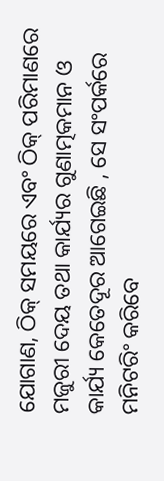ଯୋଗାଣ, ଠିକ୍ ସମୟରେ ଏବଂ ଠିକ୍ ପରିମାଣରେ ମଜୁରୀ ଦେୟ ତଥା କାର୍ଯ୍ୟର ଗୁଣାତ୍ମକମାନ ଓ କାର୍ଯ୍ୟ କେତେଦୂର ଆଗେଇଛି , ସେ ସଂପର୍କରେ ମନିଟରିଂ କରିବେ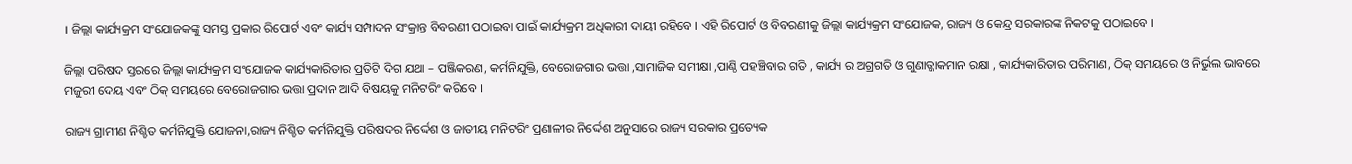। ଜିଲ୍ଲା କାର୍ଯ୍ୟକ୍ରମ ସଂଯୋଜକଙ୍କୁ ସମସ୍ତ ପ୍ରକାର ରିପୋର୍ଟ ଏବଂ କାର୍ଯ୍ୟ ସମ୍ପାଦନ ସଂକ୍ରାନ୍ତ ବିବରଣୀ ପଠାଇବା ପାଇଁ କାର୍ଯ୍ୟକ୍ରମ ଅଧିକାରୀ ଦାୟୀ ରହିବେ । ଏହି ରିପୋର୍ଟ ଓ ବିବରଣୀକୁ ଜିଲ୍ଲା କାର୍ଯ୍ୟକ୍ରମ ସଂଯୋଜକ, ରାଜ୍ୟ ଓ କେନ୍ଦ୍ର ସରକାରଙ୍କ ନିକଟକୁ ପଠାଇବେ ।

ଜିଲ୍ଲା ପରିଷଦ ସ୍ତରରେ ଜିଲ୍ଲା କାର୍ଯ୍ୟକ୍ରମ ସଂଯୋଜକ କାର୍ଯ୍ୟକାରିତାର ପ୍ରତିଟି ଦିଗ ଯଥା – ପଞ୍ଜିକରଣ, କର୍ମନିଯୁକ୍ତି, ବେରୋଜଗାର ଭତ୍ତା ,ସାମାଜିକ ସମୀକ୍ଷା ,ପାଣ୍ଠି ପହଞ୍ଚିବାର ଗତି , କାର୍ଯ୍ୟ ର ଅଗ୍ରଗତି ଓ ଗୁଣାତ୍ଜାକମାନ ରକ୍ଷା , କାର୍ଯ୍ୟକାରିତାର ପରିମାଣ, ଠିକ୍ ସମୟରେ ଓ ନିର୍ଭୁଲ ଭାବରେ ମଜୁରୀ ଦେୟ ଏବଂ ଠିକ୍ ସମୟରେ ବେରୋଜଗାର ଭତ୍ତା ପ୍ରଦାନ ଆଦି ବିଷୟକୁ ମନିଟରିଂ କରିବେ ।

ରାଜ୍ୟ ଗ୍ରାମୀଣ ନିଶ୍ଚିତ କର୍ମନିଯୁକ୍ତି ଯୋଜନା,ରାଜ୍ୟ ନିଶ୍ଚିତ କର୍ମନିଯୁକ୍ତି ପରିଷଦର ନିର୍ଦ୍ଦେଶ ଓ ଜାତୀୟ ମନିଟରିଂ ପ୍ରଣାଳୀର ନିର୍ଦ୍ଦେଶ ଅନୁସାରେ ରାଜ୍ୟ ସରକାର ପ୍ରତ୍ୟେକ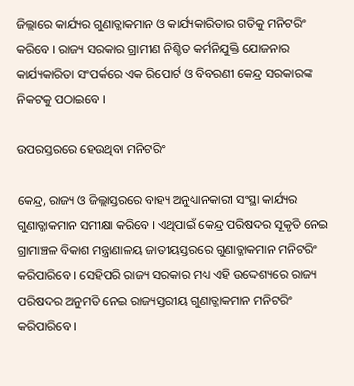ଜିଲ୍ଲାରେ କାର୍ଯ୍ୟର ଗୁଣାତ୍ଜାକମାନ ଓ କାର୍ଯ୍ୟକାରିତାର ଗତିକୁ ମନିଟରିଂ କରିବେ । ରାଜ୍ୟ ସରକାର ଗ୍ରାମୀଣ ନିଶ୍ଚିତ କର୍ମନିଯୁକ୍ତି ଯୋଜନାର କାର୍ଯ୍ୟକାରିତା ସଂପର୍କରେ ଏକ ରିପୋର୍ଟ ଓ ବିବରଣୀ କେନ୍ଦ୍ର ସରକାରଙ୍କ ନିକଟକୁ ପଠାଇବେ ।

ଉପରସ୍ତରରେ ହେଉଥିବା ମନିଟରିଂ

କେନ୍ଦ୍ର, ରାଜ୍ୟ ଓ ଜିଲ୍ଲାସ୍ତରରେ ବାହ୍ୟ ଅନୁଧ୍ୟାନକାରୀ ସଂସ୍ଥା କାର୍ଯ୍ୟର ଗୁଣାତ୍ଜାକମାନ ସମୀକ୍ଷା କରିବେ । ଏଥିପାଇଁ କେନ୍ଦ୍ର ପରିଷଦର ସୂକୃତି ନେଇ ଗ୍ରାମାଞ୍ଚଳ ବିକାଶ ମନ୍ତ୍ରାଣାଳୟ ଜାତୀୟସ୍ତରରେ ଗୁଣାତ୍ଜାକମାନ ମନିଟରିଂ କରିପାରିବେ । ସେହିପରି ରାଜ୍ୟ ସରକାର ମଧ୍ୟ ଏହି ଉଦ୍ଦେଶ୍ୟରେ ରାଜ୍ୟ ପରିଷଦର ଅନୁମତି ନେଇ ରାଜ୍ୟସ୍ତରୀୟ ଗୁଣାତ୍ଜାକମାନ ମନିଟରିଂ କରିପାରିବେ ।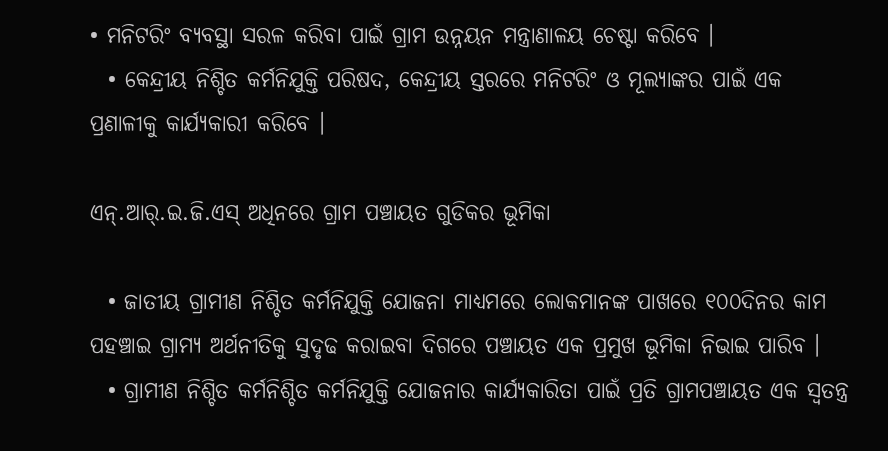• ମନିଟରିଂ ବ୍ୟବସ୍ଥା ସରଳ କରିବା ପାଇଁ ଗ୍ରାମ ଉନ୍ନୟନ ମନ୍ତ୍ରାଣାଳୟ ଚେଷ୍ଟା କରିବେ ।
  • କେନ୍ଦ୍ରୀୟ ନିଶ୍ଚିତ କର୍ମନିଯୁକ୍ତି ପରିଷଦ, କେନ୍ଦ୍ରୀୟ ସ୍ତରରେ ମନିଟରିଂ ଓ ମୂଲ୍ୟାଙ୍କର ପାଇଁ ଏକ ପ୍ରଣାଳୀକୁ କାର୍ଯ୍ୟକାରୀ କରିବେ ।

ଏନ୍.ଆର୍.ଇ.ଜି.ଏସ୍ ଅଧିନରେ ଗ୍ରାମ ପଞ୍ଚାୟତ ଗୁଡିକର ଭୂମିକା

  • ଜାତୀୟ ଗ୍ରାମୀଣ ନିଶ୍ଚିତ କର୍ମନିଯୁକ୍ତି ଯୋଜନା ମାଧ୍ୟମରେ ଲୋକମାନଙ୍କ ପାଖରେ ୧୦୦ଦିନର କାମ ପହଞ୍ଚାଇ ଗ୍ରାମ୍ୟ ଅର୍ଥନୀତିକୁ ସୁଦୃଢ କରାଇବା ଦିଗରେ ପଞ୍ଚାୟତ ଏକ ପ୍ରମୁଖ ଭୂମିକା ନିଭାଇ ପାରିବ ।
  • ଗ୍ରାମୀଣ ନିଶ୍ଚିତ କର୍ମନିଶ୍ଚିତ କର୍ମନିଯୁକ୍ତି ଯୋଜନାର କାର୍ଯ୍ୟକାରିତା ପାଇଁ ପ୍ରତି ଗ୍ରାମପଞ୍ଚାୟତ ଏକ ସ୍ଵତନ୍ତ୍ର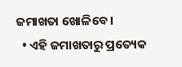ଜମାଖତା ଖୋଳିବେ ।
  • ଏହି ଜମାଖତାରୁ ପ୍ରତ୍ୟେକ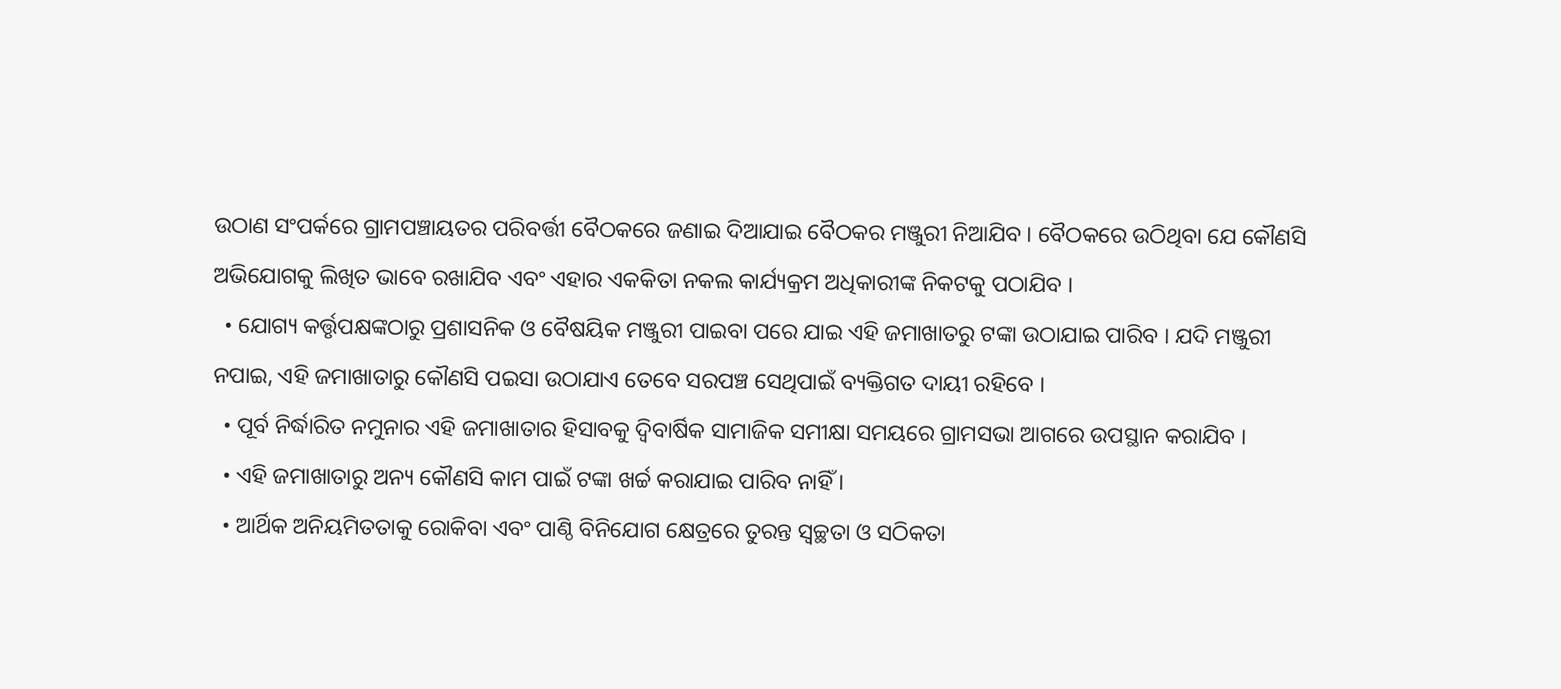ଉଠାଣ ସଂପର୍କରେ ଗ୍ରାମପଞ୍ଚାୟତର ପରିବର୍ତ୍ତୀ ବୈଠକରେ ଜଣାଇ ଦିଆଯାଇ ବୈଠକର ମଞ୍ଜୁରୀ ନିଆଯିବ । ବୈଠକରେ ଉଠିଥିବା ଯେ କୌଣସି ଅଭିଯୋଗକୁ ଲିଖିତ ଭାବେ ରଖାଯିବ ଏବଂ ଏହାର ଏକକିତା ନକଲ କାର୍ଯ୍ୟକ୍ରମ ଅଧିକାରୀଙ୍କ ନିକଟକୁ ପଠାଯିବ ।
  • ଯୋଗ୍ୟ କର୍ତ୍ତୃପକ୍ଷଙ୍କଠାରୁ ପ୍ରଶାସନିକ ଓ ବୈଷୟିକ ମଞ୍ଜୁରୀ ପାଇବା ପରେ ଯାଇ ଏହି ଜମାଖାତରୁ ଟଙ୍କା ଉଠାଯାଇ ପାରିବ । ଯଦି ମଞ୍ଜୁରୀ ନପାଇ, ଏହି ଜମାଖାତାରୁ କୌଣସି ପଇସା ଉଠାଯାଏ ତେବେ ସରପଞ୍ଚ ସେଥିପାଇଁ ବ୍ୟକ୍ତିଗତ ଦାୟୀ ରହିବେ ।
  • ପୂର୍ବ ନିର୍ଦ୍ଧାରିତ ନମୁନାର ଏହି ଜମାଖାତାର ହିସାବକୁ ଦ୍ଵିବାର୍ଷିକ ସାମାଜିକ ସମୀକ୍ଷା ସମୟରେ ଗ୍ରାମସଭା ଆଗରେ ଉପସ୍ଥାନ କରାଯିବ ।
  • ଏହି ଜମାଖାତାରୁ ଅନ୍ୟ କୌଣସି କାମ ପାଇଁ ଟଙ୍କା ଖର୍ଚ୍ଚ କରାଯାଇ ପାରିବ ନାହିଁ ।
  • ଆର୍ଥିକ ଅନିୟମିତତାକୁ ରୋକିବା ଏବଂ ପାଣ୍ଠି ବିନିଯୋଗ କ୍ଷେତ୍ରରେ ତୁରନ୍ତ ସ୍ଵଚ୍ଛତା ଓ ସଠିକତା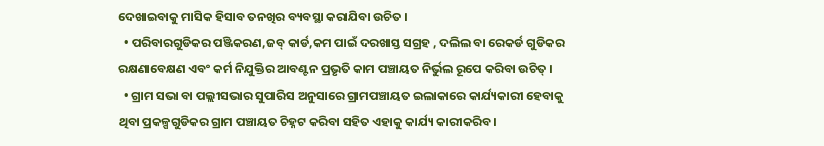ଦେଖାଇବାକୁ ମାସିକ ହିସାବ ତନଖିର ବ୍ୟବସ୍ଥା କରାଯିବା ଉଚିତ ।
  • ପରିବାରଗୁଡିକର ପଞ୍ଜିକରଣ,ଜବ୍ କାର୍ଡ,କମ ପାଇଁ ଦରଖାସ୍ତ ସଗ୍ରହ , ଦଲିଲ ବା ରେକର୍ଡ ଗୁଡିକର ରକ୍ଷଣାବେକ୍ଷଣ ଏବଂ କର୍ମ ନିଯୁକ୍ତିର ଆବଣ୍ଟନ ପ୍ରଭୃତି କାମ ପଞ୍ଚାୟତ ନିର୍ଭୁଲ ରୂପେ କରିବା ଉଚିତ୍ ।
  • ଗ୍ରାମ ସଭା ବା ପଲ୍ଲୀସଭାର ସୁପାରିସ ଅନୁସାରେ ଗ୍ରାମପଞ୍ଚାୟତ ଇଲାକାରେ କାର୍ଯ୍ୟକାରୀ ହେବାକୁ ଥିବା ପ୍ରକଳ୍ପଗୁଡିକର ଗ୍ରାମ ପଞ୍ଚାୟତ ଚିହ୍ନଟ କରିବା ସହିତ ଏହାକୁ କାର୍ଯ୍ୟ କାରୀକରିବ।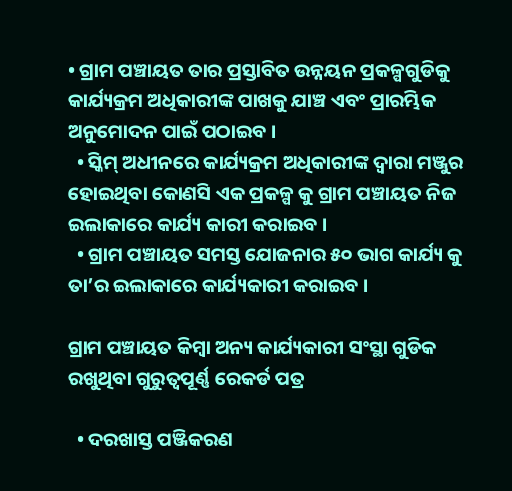• ଗ୍ରାମ ପଞ୍ଚାୟତ ତାର ପ୍ରସ୍ତାବିତ ଉନ୍ନୟନ ପ୍ରକଳ୍ପଗୁଡିକୁ କାର୍ଯ୍ୟକ୍ରମ ଅଧିକାରୀଙ୍କ ପାଖକୁ ଯାଞ୍ଚ ଏବଂ ପ୍ରାରମ୍ଭିକ ଅନୁମୋଦନ ପାଇଁ ପଠାଇବ ।
  • ସ୍କିମ୍ ଅଧୀନରେ କାର୍ଯ୍ୟକ୍ରମ ଅଧିକାରୀଙ୍କ ଦ୍ଵାରା ମଞ୍ଜୁର ହୋଇଥିବା କୋଣସି ଏକ ପ୍ରକଳ୍ପ କୁ ଗ୍ରାମ ପଞ୍ଚାୟତ ନିଜ ଇଲାକାରେ କାର୍ଯ୍ୟ କାରୀ କରାଇବ ।
  • ଗ୍ରାମ ପଞ୍ଚାୟତ ସମସ୍ତ ଯୋଜନାର ୫୦ ଭାଗ କାର୍ଯ୍ୟ କୁ ତା’ର ଇଲାକାରେ କାର୍ଯ୍ୟକାରୀ କରାଇବ ।

ଗ୍ରାମ ପଞ୍ଚାୟତ କିମ୍ବା ଅନ୍ୟ କାର୍ଯ୍ୟକାରୀ ସଂସ୍ଥା ଗୁଡିକ ରଖୁଥିବା ଗୁରୁତ୍ଵପୂର୍ଣ୍ଣ ରେକର୍ଡ ପତ୍ର

  • ଦରଖାସ୍ତ ପଞ୍ଜିକରଣ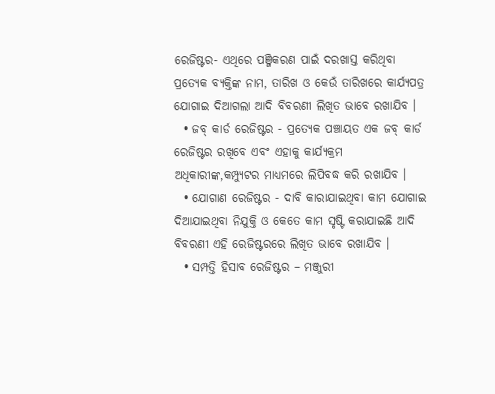ରେଜିଷ୍ଟର- ଏଥିରେ ପଞ୍ଜିକରଣ ପାଇଁ ଦରଖାସ୍ତ କରିଥିବା ପ୍ରତ୍ୟେକ ବ୍ୟକ୍ତିଙ୍କ ନାମ, ତାରିଖ ଓ କେଉଁ ତାରିଖରେ କାର୍ଯ୍ୟପତ୍ର ଯୋଗାଇ ଦିଆଗଲା ଆଦି ବିବରଣୀ ଲିଖିତ ଭାବେ ରଖାଯିବ ।
  • ଜବ୍ କାର୍ଡ ରେଜିଷ୍ଟର - ପ୍ରତ୍ୟେକ ପଞ୍ଚାୟତ ଏକ ଜବ୍ କାର୍ଡ ରେଜିଷ୍ଟର ରଖିବେ ଏବଂ ଏହାକୁ କାର୍ଯ୍ୟକ୍ରମ ଅଧିକାରୀଙ୍କ,କମ୍ପ୍ୟୁଟର ମାଧ୍ୟମରେ ଲିପିବଦ୍ଧ କରି ରଖାଯିବ ।
  • ଯୋଗାଣ ରେଜିଷ୍ଟର - ଦାବି କାରାଯାଇଥିବା କାମ ଯୋଗାଇ ଦିଆଯାଇଥିବା ନିଯୁକ୍ତି ଓ କେତେ କାମ ସୃଷ୍ଟି କରାଯାଇଛି ଆଦି ବିବରଣୀ ଏହି ରେଜିଷ୍ଟରରେ ଲିଖିତ ଭାବେ ରଖାଯିବ ।
  • ସମ୍ପତ୍ତି ହିସାବ ରେଜିଷ୍ଟର – ମଞ୍ଜୁରୀ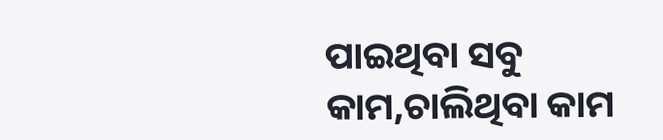ପାଇଥିବା ସବୁ କାମ,ଚାଲିଥିବା କାମ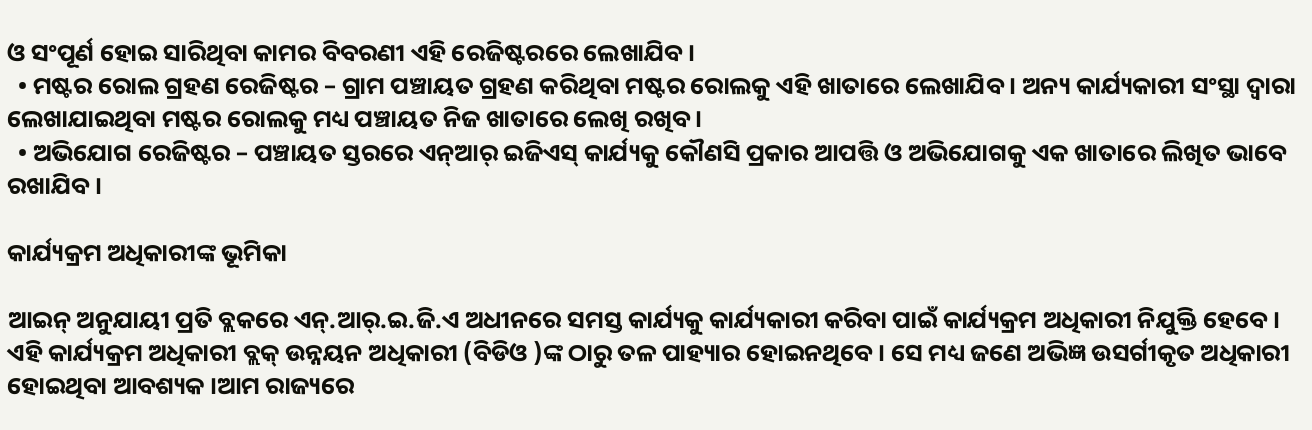ଓ ସଂପୂର୍ଣ ହୋଇ ସାରିଥିବା କାମର ବିବରଣୀ ଏହି ରେଜିଷ୍ଟରରେ ଲେଖାଯିବ ।
  • ମଷ୍ଟର ରୋଲ ଗ୍ରହଣ ରେଜିଷ୍ଟର – ଗ୍ରାମ ପଞ୍ଚାୟତ ଗ୍ରହଣ କରିଥିବା ମଷ୍ଟର ରୋଲକୁ ଏହି ଖାତାରେ ଲେଖାଯିବ । ଅନ୍ୟ କାର୍ଯ୍ୟକାରୀ ସଂସ୍ଥା ଦ୍ଵାରା ଲେଖାଯାଇଥିବା ମଷ୍ଟର ରୋଲକୁ ମଧ୍ୟ ପଞ୍ଚାୟତ ନିଜ ଖାତାରେ ଲେଖି ରଖିବ ।
  • ଅଭିଯୋଗ ରେଜିଷ୍ଟର – ପଞ୍ଚାୟତ ସ୍ତରରେ ଏନ୍ଆର୍ ଇଜିଏସ୍ କାର୍ଯ୍ୟକୁ କୌଣସି ପ୍ରକାର ଆପତ୍ତି ଓ ଅଭିଯୋଗକୁ ଏକ ଖାତାରେ ଲିଖିତ ଭାବେ ରଖାଯିବ।

କାର୍ଯ୍ୟକ୍ରମ ଅଧିକାରୀଙ୍କ ଭୂମିକା

ଆଇନ୍ ଅନୁଯାୟୀ ପ୍ରତି ବ୍ଲକରେ ଏନ୍.ଆର୍.ଇ.ଜି.ଏ ଅଧୀନରେ ସମସ୍ତ କାର୍ଯ୍ୟକୁ କାର୍ଯ୍ୟକାରୀ କରିବା ପାଇଁ କାର୍ଯ୍ୟକ୍ରମ ଅଧିକାରୀ ନିଯୁକ୍ତି ହେବେ । ଏହି କାର୍ଯ୍ୟକ୍ରମ ଅଧିକାରୀ ବ୍ଲକ୍ ଉନ୍ନୟନ ଅଧିକାରୀ (ବିଡିଓ )ଙ୍କ ଠାରୁ ତଳ ପାହ୍ୟାର ହୋଇନଥିବେ । ସେ ମଧ୍ୟ ଜଣେ ଅଭିଜ୍ଞ ଉସର୍ଗୀକୃତ ଅଧିକାରୀ ହୋଇଥିବା ଆବଶ୍ୟକ ।ଆମ ରାଜ୍ୟରେ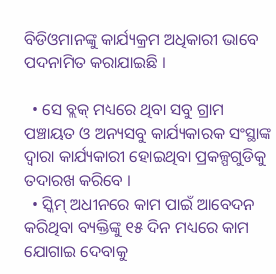ବିଡିଓମାନଙ୍କୁ କାର୍ଯ୍ୟକ୍ରମ ଅଧିକାରୀ ଭାବେ ପଦନାମିତ କରାଯାଇଛି ।

  • ସେ ବ୍ଲକ୍ ମଧ୍ୟରେ ଥିବା ସବୁ ଗ୍ରାମ ପଞ୍ଚାୟତ ଓ ଅନ୍ୟସବୁ କାର୍ଯ୍ୟକାରକ ସଂସ୍ଥାଙ୍କ ଦ୍ଵାରା କାର୍ଯ୍ୟକାରୀ ହୋଇଥିବା ପ୍ରକଳ୍ପଗୁଡିକୁ ତଦାରଖ କରିବେ ।
  • ସ୍କିମ୍ ଅଧୀନରେ କାମ ପାଇଁ ଆବେଦନ କରିଥିବା ବ୍ୟକ୍ତିଙ୍କୁ ୧୫ ଦିନ ମଧ୍ୟରେ କାମ ଯୋଗାଇ ଦେବାକୁ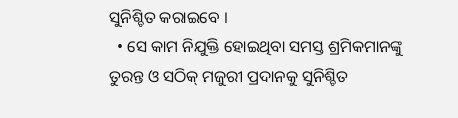ସୁନିଶ୍ଚିତ କରାଇବେ ।
  • ସେ କାମ ନିଯୁକ୍ତି ହୋଇଥିବା ସମସ୍ତ ଶ୍ରମିକମାନଙ୍କୁ ତୁରନ୍ତ ଓ ସଠିକ୍ ମଜୁରୀ ପ୍ରଦାନକୁ ସୁନିଶ୍ଚିତ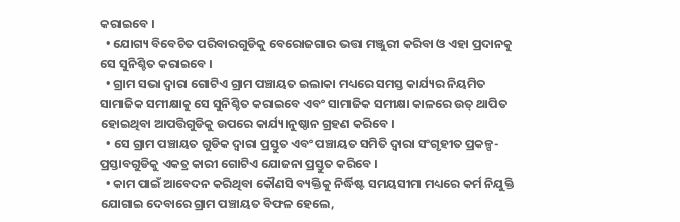କରାଇବେ ।
  • ଯୋଗ୍ୟ ବିବେଚିତ ପରିବାରଗୁଡିକୁ ବେରୋଜଗାର ଭତ୍ତା ମଞ୍ଜୁରୀ କରିବା ଓ ଏହା ପ୍ରଦାନକୁ ସେ ସୁନିଶ୍ଚିତ କରାଇବେ ।
  • ଗ୍ରାମ ସଭା ଦ୍ଵାରା ଗୋଟିଏ ଗ୍ରାମ ପଞ୍ଚାୟତ ଇଲାକା ମଧ୍ୟରେ ସମସ୍ତ କାର୍ଯ୍ୟର ନିୟମିତ ସାମାଜିକ ସମୀକ୍ଷାକୁ ସେ ସୁନିଶ୍ଚିତ କରାଇବେ ଏବଂ ସାମାଜିକ ସମୀକ୍ଷା କାଳରେ ଉତ୍ ଥାପିତ ହୋଇଥିବା ଆପତ୍ତିଗୁଡିକୁ ଉପରେ କାର୍ଯ୍ୟ।ନୁଷ୍ଠାନ ଗ୍ରହଣ କରିବେ ।
  • ସେ ଗ୍ରାମ ପଞ୍ଚାୟତ ଗୁଡିକ ଦ୍ଵାରା ପ୍ରସ୍ତୁତ ଏବଂ ପଞ୍ଚାୟତ ସମିତି ଦ୍ଵାରା ସଂଗୃହୀତ ପ୍ରକଳ୍ପ-ପ୍ରସ୍ତାବଗୁଡିକୁ ଏକତ୍ର କାରୀ ଗୋଟିଏ ଯୋଜନା ପ୍ରସ୍ତୁତ କରିବେ ।
  • କାମ ପାଇଁ ଆବେଦନ କରିଥିବା କୌଣସି ବ୍ୟକ୍ତିକୁ ନିର୍ଦ୍ଧିଷ୍ଟ ସମୟସୀମା ମଧ୍ୟରେ କର୍ମ ନିଯୁକ୍ତି ଯୋଗାଇ ଦେବାରେ ଗ୍ରାମ ପଞ୍ଚାୟତ ବିଫଳ ହେଲେ,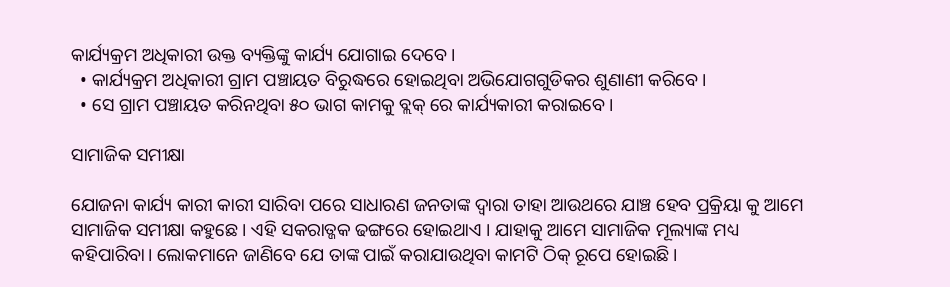କାର୍ଯ୍ୟକ୍ରମ ଅଧିକାରୀ ଉକ୍ତ ବ୍ୟକ୍ତିଙ୍କୁ କାର୍ଯ୍ୟ ଯୋଗାଇ ଦେବେ ।
  • କାର୍ଯ୍ୟକ୍ରମ ଅଧିକାରୀ ଗ୍ରାମ ପଞ୍ଚାୟତ ବିରୁଦ୍ଧରେ ହୋଇଥିବା ଅଭିଯୋଗଗୁଡିକର ଶୁଣାଣୀ କରିବେ ।
  • ସେ ଗ୍ରାମ ପଞ୍ଚାୟତ କରିନଥିବା ୫୦ ଭାଗ କାମକୁ ବ୍ଲକ୍ ରେ କାର୍ଯ୍ୟକାରୀ କରାଇବେ ।

ସାମାଜିକ ସମୀକ୍ଷା

ଯୋଜନା କାର୍ଯ୍ୟ କାରୀ କାରୀ ସାରିବା ପରେ ସାଧାରଣ ଜନତାଙ୍କ ଦ୍ଵାରା ତାହା ଆଉଥରେ ଯାଞ୍ଚ ହେବ ପ୍ରକ୍ରିୟା କୁ ଆମେ ସାମାଜିକ ସମୀକ୍ଷା କହୁଛେ । ଏହି ସକରାତ୍ଜକ ଢଙ୍ଗରେ ହୋଇଥାଏ । ଯାହାକୁ ଆମେ ସାମାଜିକ ମୂଲ୍ୟାଙ୍କ ମଧ୍ୟ କହିପାରିବା। ଲୋକମାନେ ଜାଣିବେ ଯେ ତାଙ୍କ ପାଇଁ କରାଯାଉଥିବା କାମଟି ଠିକ୍ ରୂପେ ହୋଇଛି।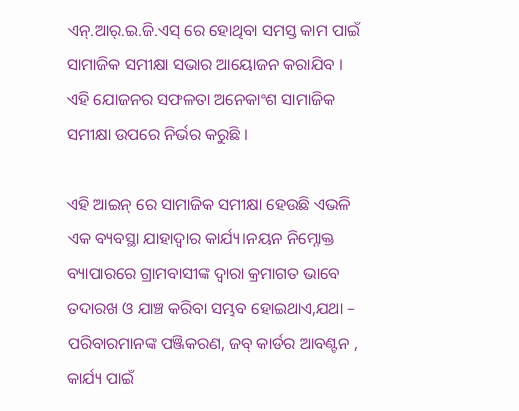ଏନ୍.ଆର୍.ଇ.ଜି.ଏସ୍ ରେ ହୋଥିବା ସମସ୍ତ କାମ ପାଇଁ ସାମାଜିକ ସମୀକ୍ଷା ସଭାର ଆୟୋଜନ କରାଯିବ । ଏହି ଯୋଜନର ସଫଳତା ଅନେକାଂଶ ସାମାଜିକ ସମୀକ୍ଷା ଉପରେ ନିର୍ଭର କରୁଛି ।

ଏହି ଆଇନ୍ ରେ ସାମାଜିକ ସମୀକ୍ଷା ହେଉଛି ଏଭଳି ଏକ ବ୍ୟବସ୍ଥା ଯାହାଦ୍ଵାର କାର୍ଯ୍ୟ।ନୟନ ନିମ୍ନୋକ୍ତ ବ୍ୟାପାରରେ ଗ୍ରାମବାସୀଙ୍କ ଦ୍ଵାରା କ୍ରମାଗତ ଭାବେ ତଦାରଖ ଓ ଯାଞ୍ଚ କରିବା ସମ୍ଭବ ହୋଇଥାଏ,ଯଥା – ପରିବାରମାନଙ୍କ ପଞ୍ଜିକରଣ, ଜବ୍ କାର୍ଡର ଆବଣ୍ଟନ , କାର୍ଯ୍ୟ ପାଇଁ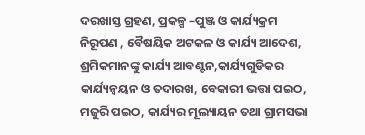ଦରଖାସ୍ତ ଗ୍ରହଣ, ପ୍ରକଳ୍ପ –ପୁଞ୍ଜ ଓ କାର୍ଯ୍ୟକ୍ରମ ନିରୂପଣ , ବୈଷୟିକ ଅଟକଳ ଓ କାର୍ଯ୍ୟ ଆଦେଶ, ଶ୍ରମିକମାନଙ୍କୁ କାର୍ଯ୍ୟ ଆବଣ୍ଟନ,କାର୍ଯ୍ୟଗୁଡିକର କାର୍ଯ୍ୟନ୍ଵୟନ ଓ ତଦାରଖ, ବେକାରୀ ଭତ୍ତା ପଇଠ, ମଜୁରି ପଇଠ, କାର୍ଯ୍ୟର ମୂଲ୍ୟାୟନ ତଥା ଗ୍ରାମସଭା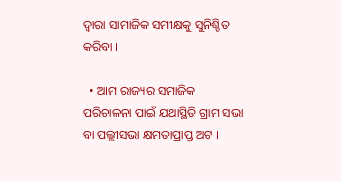ଦ୍ଵାରା ସାମାଜିକ ସମୀକ୍ଷକୁ ସୁନିଶ୍ଚିତ କରିବା ।

  • ଆମ ରାଜ୍ୟର ସମାଜିକ ପରିଚାଳନା ପାଇଁ ଯଥାସ୍ଥିତି ଗ୍ରାମ ସଭା ବା ପଲ୍ଲୀସଭା କ୍ଷମତାପ୍ରାପ୍ତ ଅଟ ।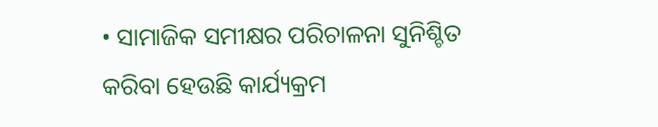• ସାମାଜିକ ସମୀକ୍ଷର ପରିଚାଳନା ସୁନିଶ୍ଚିତ କରିବା ହେଉଛି କାର୍ଯ୍ୟକ୍ରମ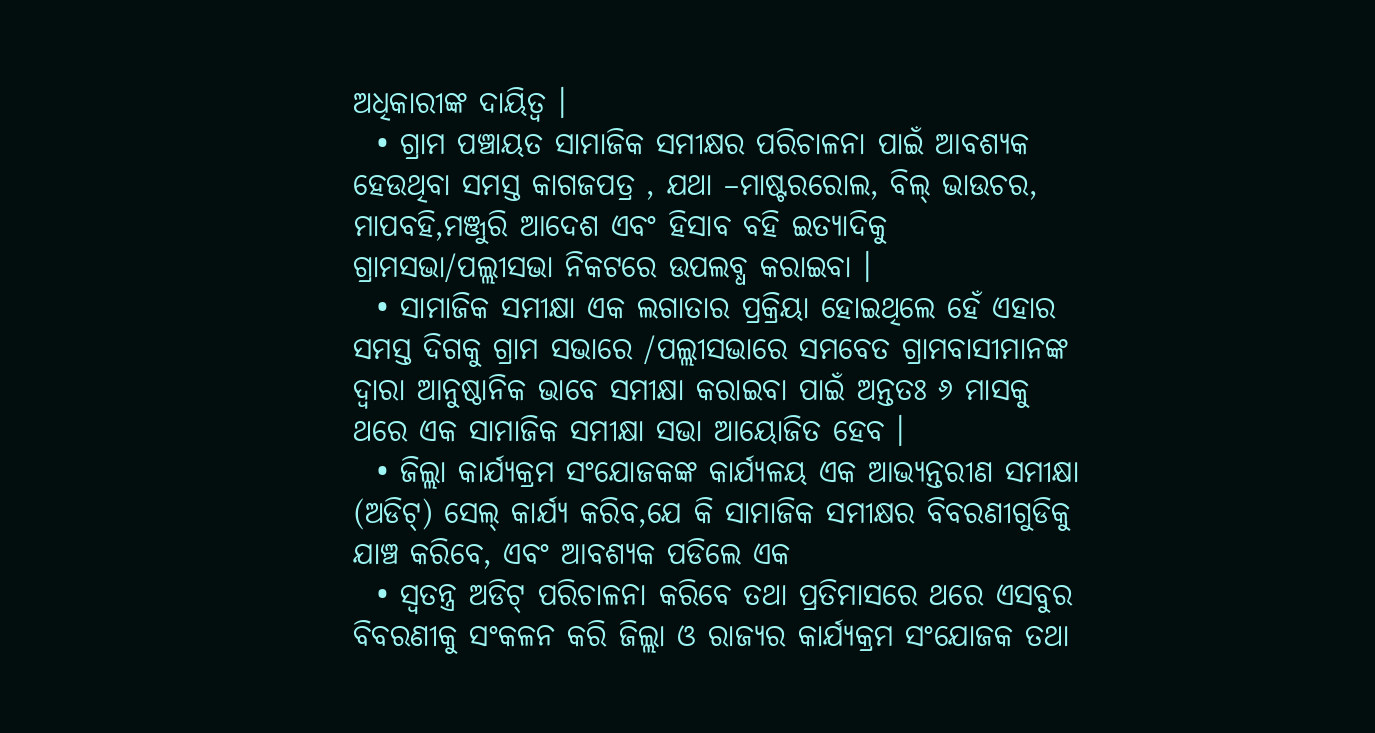ଅଧିକାରୀଙ୍କ ଦାୟିତ୍ଵ ।
  • ଗ୍ରାମ ପଞ୍ଚାୟତ ସାମାଜିକ ସମୀକ୍ଷର ପରିଚାଳନା ପାଇଁ ଆବଶ୍ୟକ ହେଉଥିବା ସମସ୍ତ କାଗଜପତ୍ର , ଯଥା –ମାଷ୍ଟରରୋଲ, ବିଲ୍ ଭାଉଚର, ମାପବହି,ମଞ୍ଜୁରି ଆଦେଶ ଏବଂ ହିସାବ ବହି ଇତ୍ୟାଦିକୁ ଗ୍ରାମସଭା/ପଲ୍ଲୀସଭା ନିକଟରେ ଉପଲବ୍ଧ କରାଇବା ।
  • ସାମାଜିକ ସମୀକ୍ଷା ଏକ ଲଗାତାର ପ୍ରକ୍ରିୟା ହୋଇଥିଲେ ହେଁ ଏହାର ସମସ୍ତ ଦିଗକୁ ଗ୍ରାମ ସଭାରେ /ପଲ୍ଲୀସଭାରେ ସମବେତ ଗ୍ରାମବାସୀମାନଙ୍କ ଦ୍ଵାରା ଆନୁଷ୍ଠାନିକ ଭାବେ ସମୀକ୍ଷା କରାଇବା ପାଇଁ ଅନ୍ତତଃ ୬ ମାସକୁ ଥରେ ଏକ ସାମାଜିକ ସମୀକ୍ଷା ସଭା ଆୟୋଜିତ ହେବ ।
  • ଜିଲ୍ଲା କାର୍ଯ୍ୟକ୍ରମ ସଂଯୋଜକଙ୍କ କାର୍ଯ୍ୟଳୟ ଏକ ଆଭ୍ୟନ୍ତରୀଣ ସମୀକ୍ଷା (ଅଡିଟ୍) ସେଲ୍ କାର୍ଯ୍ୟ କରିବ,ଯେ କି ସାମାଜିକ ସମୀକ୍ଷର ବିବରଣୀଗୁଡିକୁ ଯାଞ୍ଚ କରିବେ, ଏବଂ ଆବଶ୍ୟକ ପଡିଲେ ଏକ
  • ସ୍ଵତନ୍ତ୍ର ଅଡିଟ୍ ପରିଚାଳନା କରିବେ ତଥା ପ୍ରତିମାସରେ ଥରେ ଏସବୁର ବିବରଣୀକୁ ସଂକଳନ କରି ଜିଲ୍ଲା ଓ ରାଜ୍ୟର କାର୍ଯ୍ୟକ୍ରମ ସଂଯୋଜକ ତଥା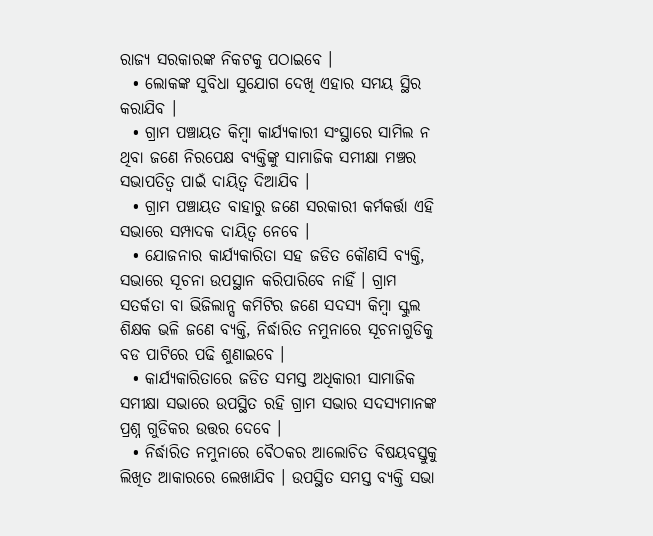ରାଜ୍ୟ ସରକାରଙ୍କ ନିକଟକୁ ପଠାଇବେ ।
  • ଲୋକଙ୍କ ସୁବିଧା ସୁଯୋଗ ଦେଖି ଏହାର ସମୟ ସ୍ଥିର କରାଯିବ ।
  • ଗ୍ରାମ ପଞ୍ଚାୟତ କିମ୍ବା କାର୍ଯ୍ୟକାରୀ ସଂସ୍ଥାରେ ସାମିଲ ନ ଥିବା ଜଣେ ନିରପେକ୍ଷ ବ୍ୟକ୍ତିଙ୍କୁ ସାମାଜିକ ସମୀକ୍ଷା ମଞ୍ଚର ସଭାପତିତ୍ଵ ପାଇଁ ଦାୟିତ୍ଵ ଦିଆଯିବ ।
  • ଗ୍ରାମ ପଞ୍ଚାୟତ ବାହାରୁ ଜଣେ ସରକାରୀ କର୍ମକର୍ତ୍ତା ଏହି ସଭାରେ ସମ୍ପାଦକ ଦାୟିତ୍ଵ ନେବେ ।
  • ଯୋଜନାର କାର୍ଯ୍ୟକାରିତା ସହ ଜଡିତ କୌଣସି ବ୍ୟକ୍ତି, ସଭାରେ ସୂଚନା ଉପସ୍ଥାନ କରିପାରିବେ ନାହିଁ । ଗ୍ରାମ ସତର୍କତା ବା ଭିଜିଲାନ୍ସ କମିଟିର ଜଣେ ସଦସ୍ୟ କିମ୍ବା ସ୍କୁଲ ଶିକ୍ଷକ ଭଳି ଜଣେ ବ୍ୟକ୍ତି, ନିର୍ଦ୍ଧାରିତ ନମୁନାରେ ସୂଚନାଗୁଡିକୁ ବଡ ପାଟିରେ ପଢି ଶୁଣାଇବେ ।
  • କାର୍ଯ୍ୟକାରିତାରେ ଜଡିତ ସମସ୍ତ ଅଧିକାରୀ ସାମାଜିକ ସମୀକ୍ଷା ସଭାରେ ଉପସ୍ଥିତ ରହି ଗ୍ରାମ ସଭାର ସଦସ୍ୟମାନଙ୍କ ପ୍ରଶ୍ନ ଗୁଡିକର ଉତ୍ତର ଦେବେ ।
  • ନିର୍ଦ୍ଧାରିତ ନମୁନାରେ ବୈଠକର ଆଲୋଚିତ ବିଷୟବସ୍ତୁକୁ ଲିଖିତ ଆକାରରେ ଲେଖାଯିବ । ଉପସ୍ଥିତ ସମସ୍ତ ବ୍ୟକ୍ତି ସଭା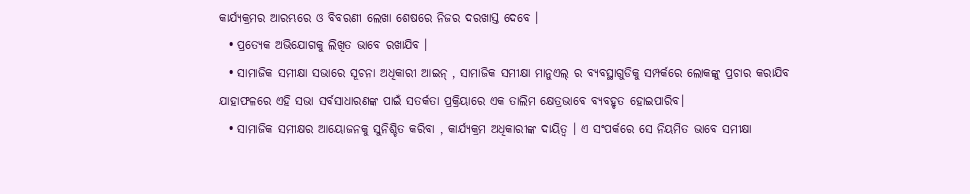କାର୍ଯ୍ୟକ୍ରମର ଆରମ୍ଭରେ ଓ ବିବରଣୀ ଲେଖା ଶେଷରେ ନିଜର ଦରଖାସ୍ତ ଦେବେ ।
  • ପ୍ରତ୍ୟେକ ଅଭିଯୋଗକୁ ଲିଖିତ ଭାବେ ରଖାଯିବ ।
  • ସାମାଜିକ ସମୀକ୍ଷା ସଭାରେ ସୂଚନା ଅଧିକାରୀ ଆଇନ୍ , ସାମାଜିକ ସମୀକ୍ଷା ମାନୁଏଲ୍ ର ବ୍ୟବସ୍ଥାଗୁଡିକୁ ସମ୍ପର୍କରେ ଲୋକଙ୍କୁ ପ୍ରଚାର କରାଯିବ ଯାହାଫଳରେ ଏହି ସଭା ସର୍ବସାଧାରଣଙ୍କ ପାଇଁ ସତର୍କତା ପ୍ରକ୍ରିୟାରେ ଏକ ତାଲିମ କ୍ଷେତ୍ରଭାବେ ବ୍ୟବହୃତ ହୋଇପାରିବ।
  • ସାମାଜିକ ସମୀକ୍ଷର ଆୟୋଜନକୁ ସୁନିଶ୍ଚିତ କରିବା , କାର୍ଯ୍ୟକ୍ରମ ଅଧିକାରୀଙ୍କ ଦାୟିତ୍ଵ । ଏ ସଂପର୍କରେ ସେ ନିୟମିତ ଭାବେ ସମୀକ୍ଷା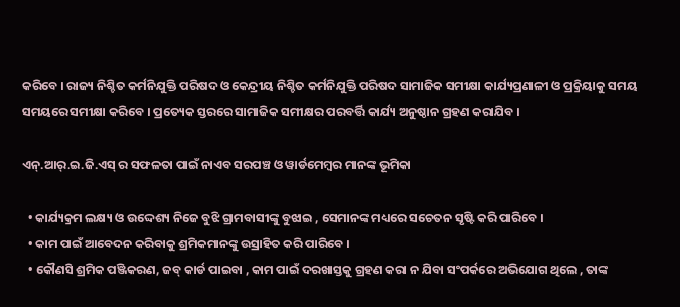କରିବେ । ରାଜ୍ୟ ନିଶ୍ଚିତ କର୍ମନିଯୁକ୍ତି ପରିଷଦ ଓ କେନ୍ଦ୍ରୀୟ ନିଶ୍ଚିତ କର୍ମନିଯୁକ୍ତି ପରିଷଦ ସାମାଜିକ ସମୀକ୍ଷା କାର୍ଯ୍ୟପ୍ରଣାଳୀ ଓ ପ୍ରକ୍ରିୟାକୁ ସମୟ ସମୟରେ ସମୀକ୍ଷା କରିବେ । ପ୍ରତ୍ୟେକ ସ୍ତରରେ ସାମାଜିକ ସମୀକ୍ଷର ପରବର୍ତ୍ତି କାର୍ଯ୍ୟ ଅନୁଷ୍ଠାନ ଗ୍ରହଣ କରାଯିବ ।

ଏନ୍.ଆର୍.ଇ.ଜି.ଏସ୍ ର ସଫଳତା ପାଇଁ ନାଏବ ସରପଞ୍ଚ ଓ ୱାର୍ଡମେମ୍ବର ମାନଙ୍କ ଭୂମିକା

  • କାର୍ଯ୍ୟକ୍ରମ ଲକ୍ଷ୍ୟ ଓ ଉଦ୍ଦେଶ୍ୟ ନିଜେ ବୁଝି ଗ୍ରାମବାସୀଙ୍କୁ ବୁଝାଇ , ସେମାନଙ୍କ ମଧ୍ୟରେ ସଚେତନ ସୃଷ୍ଟି କରି ପାରିବେ ।
  • କାମ ପାଇଁ ଆବେଦନ କରିବାକୁ ଶ୍ରମିକମାନଙ୍କୁ ଉସ୍ରାହିତ କରି ପାରିବେ ।
  • କୌଣସି ଶ୍ରମିକ ପଞ୍ଜିକରଣ, ଜବ୍ କାର୍ଡ ପାଇବା , କାମ ପାଇଁ ଦରଖାସ୍ତକୁ ଗ୍ରହଣ କରା ନ ଯିବା ସଂପର୍କରେ ଅଭିଯୋଗ ଥିଲେ , ତାଙ୍କ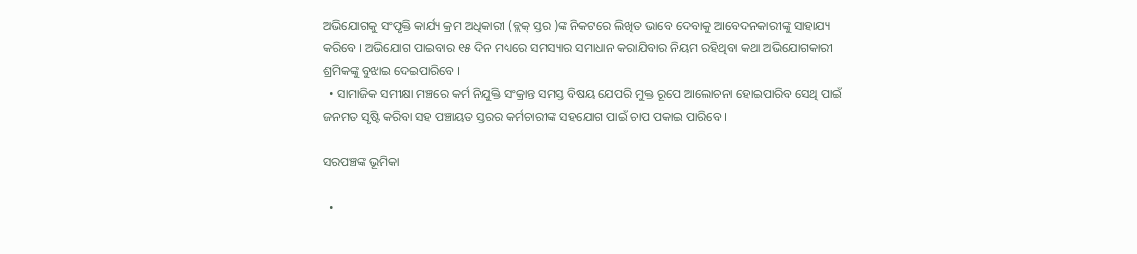ଅଭିଯୋଗକୁ ସଂପୃକ୍ତି କାର୍ଯ୍ୟ କ୍ରମ ଅଧିକାରୀ (ବ୍ଲକ୍ ସ୍ତର )ଙ୍କ ନିକଟରେ ଲିଖିତ ଭାବେ ଦେବାକୁ ଆବେଦନକାରୀଙ୍କୁ ସାହାଯ୍ୟ କରିବେ । ଅଭିଯୋଗ ପାଇବାର ୧୫ ଦିନ ମଧ୍ୟରେ ସମସ୍ୟାର ସମାଧାନ କରାଯିବାର ନିୟମ ରହିଥିବା କଥା ଅଭିଯୋଗକାରୀ ଶ୍ରମିକଙ୍କୁ ବୁଝାଇ ଦେଇପାରିବେ ।
  • ସାମାଜିକ ସମୀକ୍ଷା ମଞ୍ଚରେ କର୍ମ ନିଯୁକ୍ତି ସଂକ୍ରାନ୍ତ ସମସ୍ତ ବିଷୟ ଯେପରି ମୁକ୍ତ ରୂପେ ଆଲୋଚନା ହୋଇପାରିବ ସେଥି ପାଇଁ ଜନମତ ସୃଷ୍ଟି କରିବା ସହ ପଞ୍ଚାୟତ ସ୍ତରର କର୍ମଚାରୀଙ୍କ ସହଯୋଗ ପାଇଁ ଚାପ ପକାଇ ପାରିବେ ।

ସରପଞ୍ଚଙ୍କ ଭୂମିକା

  •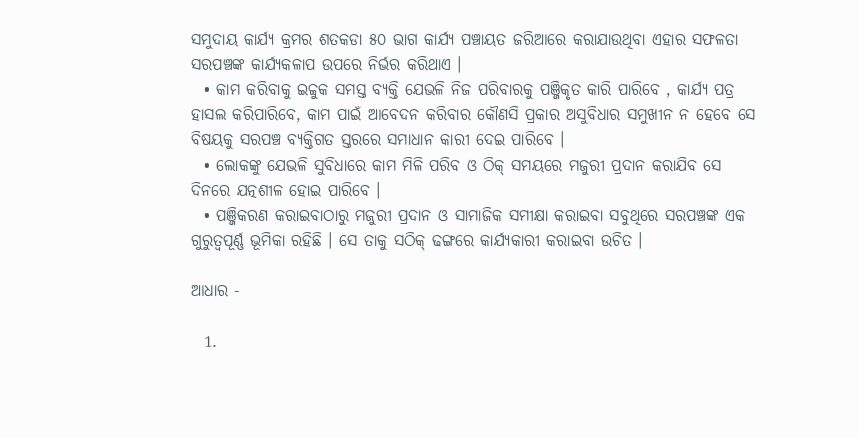ସମୁଦାୟ କାର୍ଯ୍ୟ କ୍ରମର ଶତକଡା ୫୦ ଭାଗ କାର୍ଯ୍ୟ ପଞ୍ଚାୟତ ଜରିଆରେ କରାଯାଉଥିବା ଏହାର ସଫଳତା ସରପଞ୍ଚଙ୍କ କାର୍ଯ୍ୟକଳାପ ଉପରେ ନିର୍ଭର କରିଥାଏ ।
  • କାମ କରିବାକୁ ଇଚ୍ଚୁକ ସମସ୍ତ ବ୍ୟକ୍ତି ଯେଭଳି ନିଜ ପରିବାରକୁ ପଞ୍ଜିକୃତ କାରି ପାରିବେ , କାର୍ଯ୍ୟ ପତ୍ର ହାସଲ କରିପାରିବେ, କାମ ପାଇଁ ଆବେଦନ କରିବାର କୌଣସି ପ୍ରକାର ଅସୁବିଧାର ସମୁଖୀନ ନ ହେବେ ସେ ବିଷୟକୁ ସରପଞ୍ଚ ବ୍ୟକ୍ତିଗତ ସ୍ତରରେ ସମାଧାନ କାରୀ ଦେଇ ପାରିବେ ।
  • ଲୋକଙ୍କୁ ଯେଭଳି ସୁବିଧାରେ କାମ ମିଳି ପରିବ ଓ ଠିକ୍ ସମୟରେ ମଜୁରୀ ପ୍ରଦାନ କରାଯିବ ସେ ଦିନରେ ଯତ୍ନଶୀଳ ହୋଇ ପାରିବେ ।
  • ପଞ୍ଜିକରଣ କରାଇବାଠାରୁ ମଜୁରୀ ପ୍ରଦାନ ଓ ସାମାଜିକ ସମୀକ୍ଷା କରାଇବା ସବୁଥିରେ ସରପଞ୍ଚଙ୍କ ଏକ ଗୁରୁତ୍ଵପୂର୍ଣ୍ଣ ଭୂମିକା ରହିଛି । ସେ ତାକୁ ସଠିକ୍ ଢଙ୍ଗରେ କାର୍ଯ୍ୟକାରୀ କରାଇବା ଉଚିତ ।

ଆଧାର -

  1.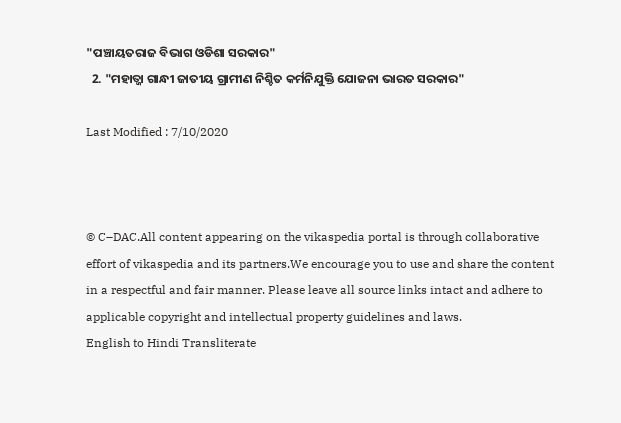"ପଞ୍ଚାୟତରାଜ ବିଭାଗ ଓଡିଶା ସରକାର"
  2. "ମହାତ୍ଜା ଗାନ୍ଧୀ ଜାତୀୟ ଗ୍ରାମୀଣ ନିଶ୍ଚିତ କର୍ମନିଯୁକ୍ତି ଯୋଜନା ଭାରତ ସରକାର"

Last Modified : 7/10/2020



© C–DAC.All content appearing on the vikaspedia portal is through collaborative effort of vikaspedia and its partners.We encourage you to use and share the content in a respectful and fair manner. Please leave all source links intact and adhere to applicable copyright and intellectual property guidelines and laws.
English to Hindi Transliterate